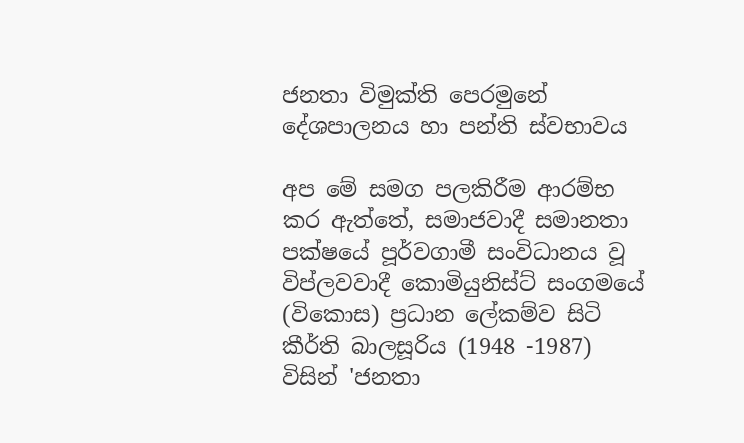ජනතා විමුක්ති පෙරමුනේ දේශපාලනය හා පන්ති ස්වභාවය

අප මේ සමග පලකිරීම ආරම්භ කර ඇත්තේ, සමාජවාදී සමානතා පක්ෂයේ පූර්වගාමී සංවිධානය වූ විප්ලවවාදී කොමියුනිස්ට් සංගමයේ (විකොස) ප්‍රධාන ලේකම්ව සිටි කීර්ති බාලසූරිය (1948 -1987) විසින් 'ජනතා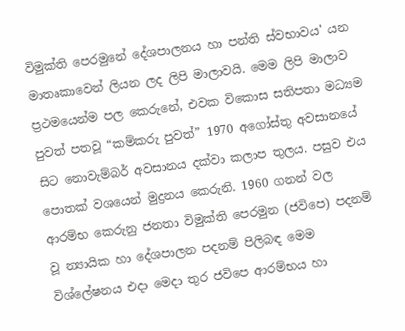විමුක්ති පෙරමුනේ දේශපාලනය හා පන්ති ස්වභාවය' යන මාතෘකාවෙන් ලියන ලද ලිපි මාලාවයි. මෙම ලිපි මාලාව ප්‍රථමයෙන්ම පල කෙරුනේ, එවක විකොස සතිපතා මධ්‍යම පුවත් පතවූ “කම්කරු පුවත්” 1970 අගෝස්තු අවසානයේ සිට නොවැම්බර් අවසානය දක්වා කලාප තුලය. පසුව එය පොතක් වශයෙන් මුද්‍රනය කෙරුනි. 1960 ගනන් වල ආරම්භ කෙරුනු ජනතා විමුක්ති පෙරමුන (ජවිපෙ) පදනම් වූ න්‍යායික හා දේශපාලන පදනම් පිලිබඳ මෙම විශ්ලේෂනය එදා මෙදා තුර ජවිපෙ ආරම්භය හා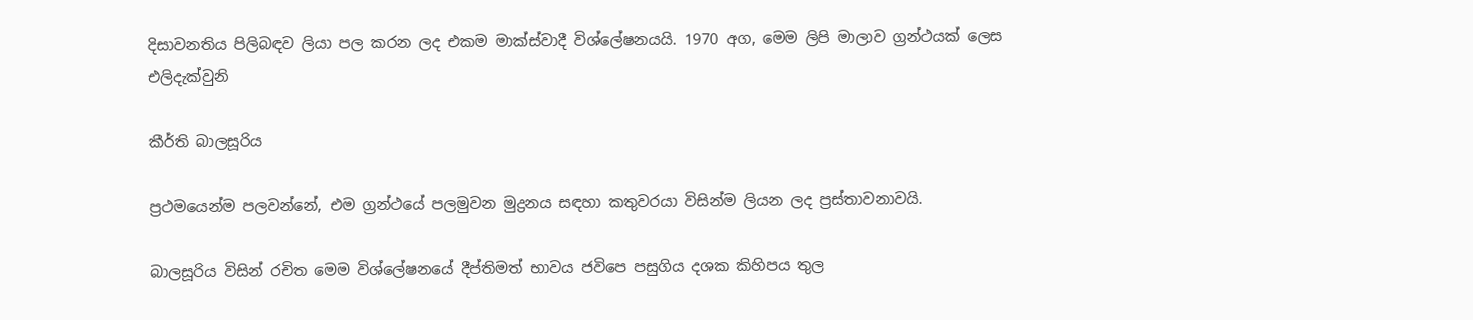දිසාවනතිය පිලිබඳව ලියා පල කරන ලද එකම මාක්ස්වාදී විශ්ලේෂනයයි. 1970 අග, මෙම ලිපි මාලාව ග්‍රන්ථයක් ලෙස එලිදැක්වුනි

කීර්ති බාලසූරිය

ප්‍රථමයෙන්ම පලවන්නේ, එම ග්‍රන්ථයේ පලමුවන මුද්‍රනය සඳහා කතුවරයා විසින්ම ලියන ලද ප්‍රස්තාවනාවයි.

බාලසූරිය විසින් රචිත මෙම විශ්ලේෂනයේ දීප්තිමත් භාවය ජවිපෙ පසුගිය දශක කිහිපය තුල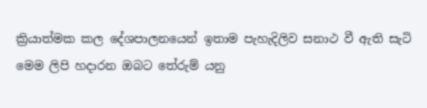ක්‍රියාත්මක කල දේශපාලනයෙන් ඉතාම පැහැදිලිව සනාථ වී ඇති සැටි මෙම ලිපි හදාරන ඔබට තේරුම් යනු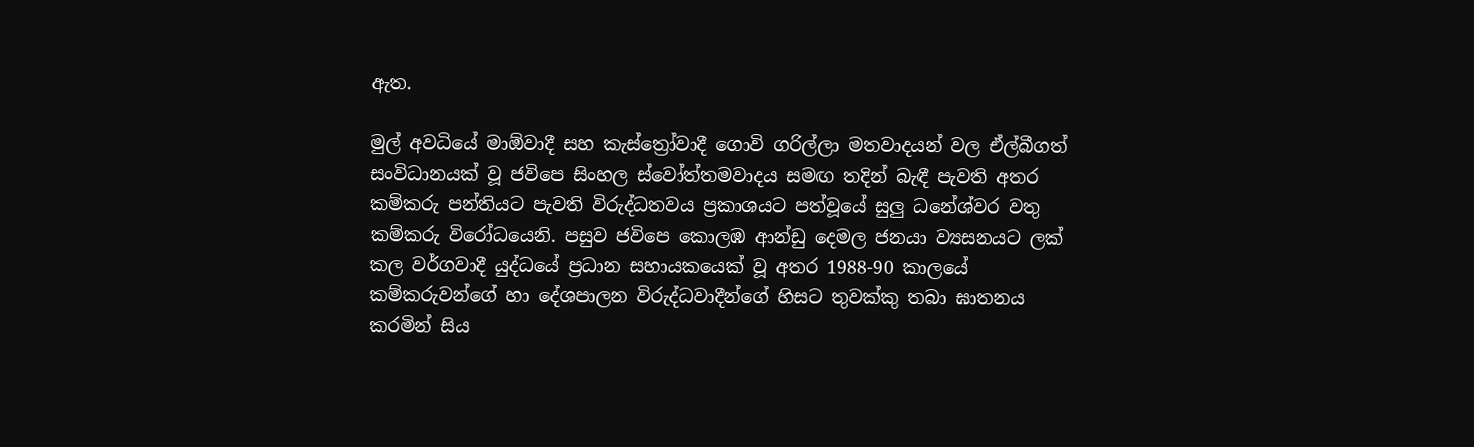ඇත.

මුල් අවධියේ මාඕවාදී සහ කැස්ත්‍රෝවාදී ගොවි ගරිල්ලා මතවාදයන් වල ඒල්බීගත් සංවිධානයක් වූ ජවිපෙ සිංහල ස්වෝත්තමවාදය සමඟ තදින් බැඳී පැවති අතර කම්කරු පන්තියට පැවති විරුද්ධතවය ප්‍රකාශයට පත්වූයේ සුලු ධනේශ්වර වතු කම්කරු විරෝධයෙනි. පසුව ජවිපෙ කොලඹ ආන්ඩු දෙමල ජනයා ව්‍යසනයට ලක් කල වර්ගවාදී යුද්ධයේ ප්‍රධාන සහායකයෙක් වූ අතර 1988-90 කාලයේ කම්කරුවන්ගේ හා දේශපාලන විරුද්ධවාදීන්ගේ හිසට තුවක්කු තබා ඝාතනය කරමින් සිය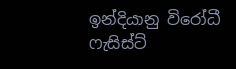ඉන්දියානු විරෝධී ෆැසිස්ට්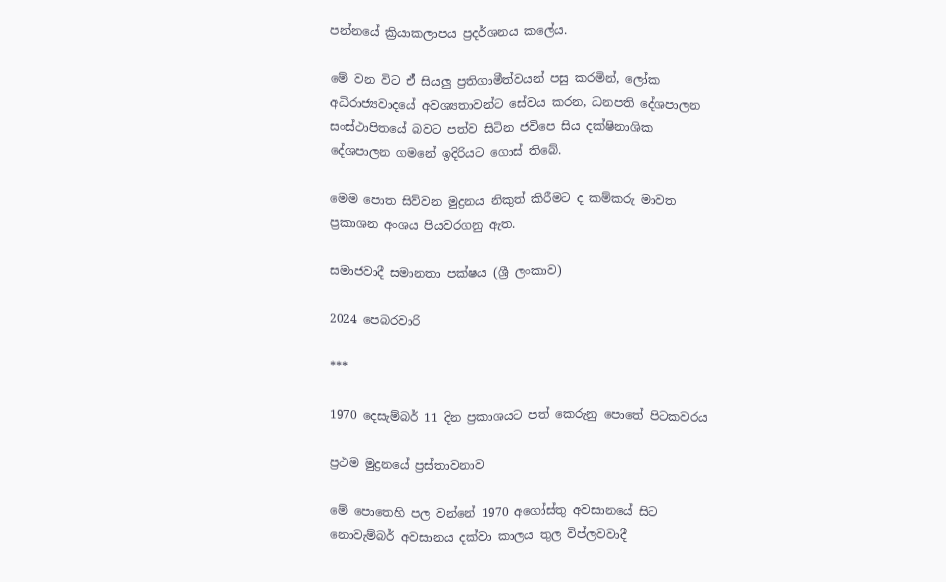පන්නයේ ක්‍රියාකලාපය ප්‍රදර්ශනය කලේය.

මේ වන විට ඒ් සියලු ප්‍රතිගාමීත්වයන් පසු කරමින්, ලෝක අධිරාජ්‍යවාදයේ අවශ්‍යතාවන්ට සේවය කරන, ධනපති දේශපාලන සංස්ථාපිතයේ බවට පත්ව සිටින ජවිපෙ සිය දක්ෂිනාශික දේශපාලන ගමනේ ඉදිරියට ගොස් තිබේ.

මෙම පොත සිව්වන මුද්‍රනය නිකුත් කිරීමට ද කම්කරු මාවත ප්‍රකාශන අංශය පියවරගනු ඇත.

සමාජවාදී සමානතා පක්ෂය (ශ්‍රී ලංකාව)

2024 පෙබරවාරි

***

1970 දෙසැම්බර් 11 දින ප්‍රකාශයට පත් කෙරුනු පොතේ පිටකවරය

ප්‍රථම මුද්‍රනයේ ප්‍රස්තාවනාව

මේ පොතෙහි පල වන්නේ 1970 අගෝස්තු අවසානයේ සිට නොවැම්බර් අවසානය දක්වා කාලය තුල විප්ලවවාදී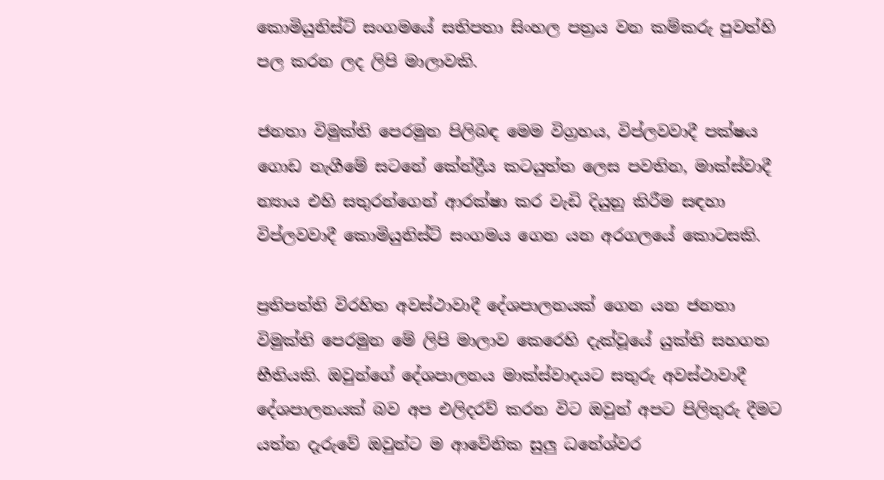කොමියුනිස්ට් සංගමයේ සතිපතා සිංහල පත්‍රය වන කම්කරු පුවත්හි පල කරන ලද ලිපි මාලාවකි.

ජනතා විමුක්ති පෙරමුන පිලිබඳ මෙම විග්‍රහය, විප්ලවවාදී පක්ෂය ගොඩ නැගීමේ සටනේ කේන්ද්‍රීය කටයුත්ත ලෙස පවතින, මාක්ස්වාදී න්‍යාය එහි සතුරන්ගෙන් ආරක්ෂා කර වැඩි දියුනු කිරීම සඳහා විප්ලවවාදී කොමියුනිස්ට් සංගමය ගෙන යන අරගලයේ කොටසකි.

ප්‍රතිපත්ති විරහිත අවස්ථාවාදී දේශපාලනයක් ගෙන යන ජනතා විමුක්ති පෙරමුන මේ ලිපි මාලාව කෙරෙහි දැක්වූයේ යුක්ති සහගත භීතියකි. ඔවුන්ගේ දේශපාලනය මාක්ස්වාදයට සතුරු අවස්ථාවාදී දේශපාලනයක් බව අප එලිදරව් කරන විට ඔවුන් අපට පිලිතුරු දීමට යත්න දැරුවේ ඔවුන්ට ම ආවේනික සුලු ධනේශ්වර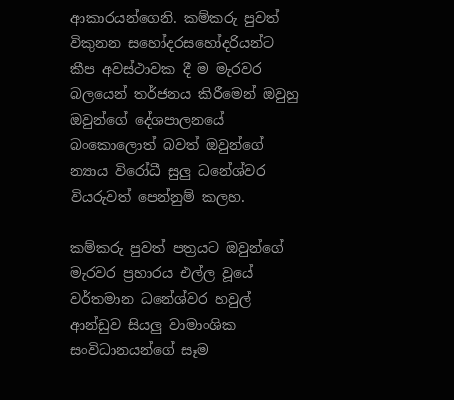ආකාරයන්ගෙනි. කම්කරු පුවත් විකුනන සහෝදරසහෝදරියන්ට කීප අවස්ථාවක දී ම මැරවර බලයෙන් තර්ජනය කිරීමෙන් ඔවුහු ඔවුන්ගේ දේශපාලනයේ බංකොලොත් බවත් ඔවුන්ගේ න්‍යාය විරෝධී සුලු ධනේශ්වර වියරුවත් පෙන්නුම් කලහ.

කම්කරු පුවත් පත්‍රයට ඔවුන්ගේ මැරවර ප්‍රහාරය එල්ල වූයේ වර්තමාන ධනේශ්වර හවුල් ආන්ඩුව සියලු වාමාංශික සංවිධානයන්ගේ සෑම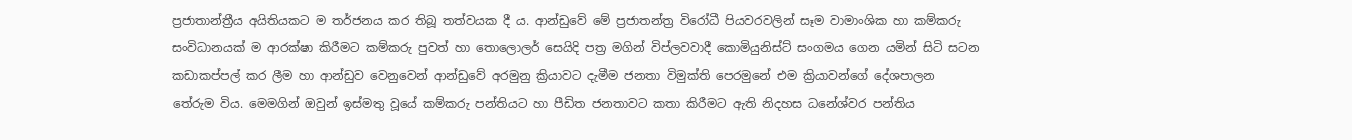ප්‍රජාතාන්ත්‍රීය අයිතියකට ම තර්ජනය කර තිබූ තත්වයක දී ය. ආන්ඩුවේ මේ ප්‍රජාතන්ත්‍ර විරෝධී පියවරවලින් සෑම වාමාංශික හා කම්කරු සංවිධානයක් ම ආරක්ෂා කිරීමට කම්කරු පුවත් හා තොලොලර් සෙයිදි පත්‍ර මගින් විප්ලවවාදී කොමියුනිස්ට් සංගමය ගෙන යමින් සිටි සටන කඩාකප්පල් කර ලීම හා ආන්ඩුව වෙනුවෙන් ආන්ඩුවේ අරමුනු ක්‍රියාවට දැමීම ජනතා විමුක්ති පෙරමුනේ එම ක්‍රියාවන්ගේ දේශපාලන තේරුම විය. මෙමගින් ඔවුන් ඉස්මතු වූයේ කම්කරු පන්තියට හා පීඩිත ජනතාවට කතා කිරීමට ඇති නිදහස ධනේශ්වර පන්තිය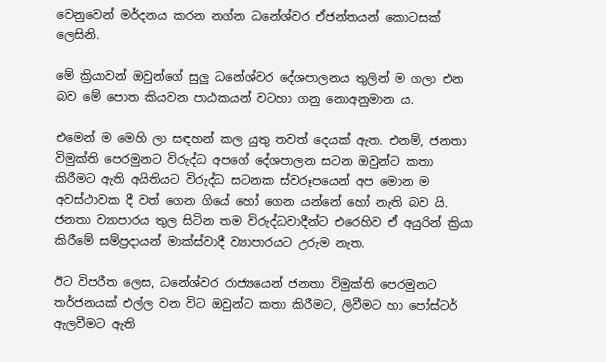වෙනුවෙන් මර්දනය කරන නග්න ධනේශ්වර ඒජන්තයන් කොටසක් ලෙසිනි.

මේ ක්‍රියාවන් ඔවුන්ගේ සුලු ධනේශ්වර දේශපාලනය තුලින් ම ගලා එන බව මේ පොත කියවන පාඨකයන් වටහා ගනු නොඅනුමාන ය.

එමෙන් ම මෙහි ලා සඳහන් කල යුතු තවත් දෙයක් ඇත. එනම්, ජනතා විමුක්ති පෙරමුනට විරුද්ධ අපගේ දේශපාලන සටන ඔවුන්ට කතා කිරීමට ඇති අයිතියට විරුද්ධ සටනක ස්වරූපයෙන් අප මොන ම අවස්ථාවක දී වත් ගෙන ගියේ හෝ ගෙන යන්නේ හෝ නැති බව යි. ජනතා ව්‍යාපාරය තුල සිටින තම විරුද්ධවාදීන්ට එරෙහිව ඒ අයුරින් ක්‍රියා කිරීමේ සම්ප්‍රදායන් මාක්ස්වාදී ව්‍යාපාරයට උරුම නැත.

ඊට විපරීත ලෙස, ධනේශ්වර රාජ්‍යයෙන් ජනතා විමුක්ති පෙරමුනට තර්ජනයක් එල්ල වන විට ඔවුන්ට කතා කිරීමට, ලිවීමට හා පෝස්ටර් ඇලවීමට ඇති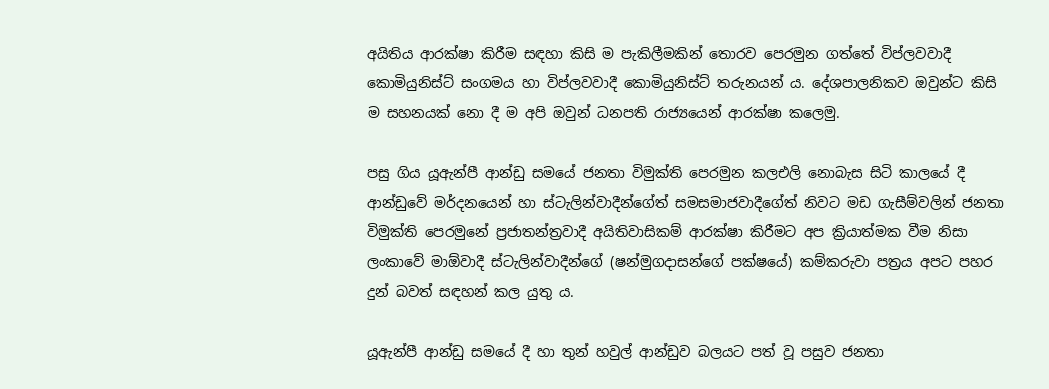අයිතිය ආරක්ෂා කිරීම සඳහා කිසි ම පැකිලීමකින් තොරව පෙරමුන ගත්තේ විප්ලවවාදී කොමියුනිස්ට් සංගමය හා විප්ලවවාදී කොමියුනිස්ට් තරුනයන් ය. දේශපාලනිකව ඔවුන්ට කිසි ම සහනයක් නො දී ම අපි ඔවුන් ධනපති රාජ්‍යයෙන් ආරක්ෂා කලෙමු.

පසු ගිය යූඇන්පී ආන්ඩු සමයේ ජනතා විමුක්ති පෙරමුන කලඑලි නොබැස සිටි කාලයේ දී ආන්ඩුවේ මර්දනයෙන් හා ස්ටැලින්වාදීන්ගේත් සමසමාජවාදීගේත් නිවට මඩ ගැසීම්වලින් ජනතා විමුක්ති පෙරමුනේ ප්‍රජාතන්ත්‍රවාදී අයිතිවාසිකම් ආරක්ෂා කිරීමට අප ක්‍රියාත්මක වීම නිසා ලංකාවේ මාඕවාදී ස්ටැලින්වාදීන්ගේ (ෂන්මුගදාසන්ගේ පක්ෂයේ) කම්කරුවා පත්‍රය අපට පහර දුන් බවත් සඳහන් කල යුතු ය.

යූඇන්පී ආන්ඩු සමයේ දී හා තුන් හවුල් ආන්ඩුව බලයට පත් වූ පසුව ජනතා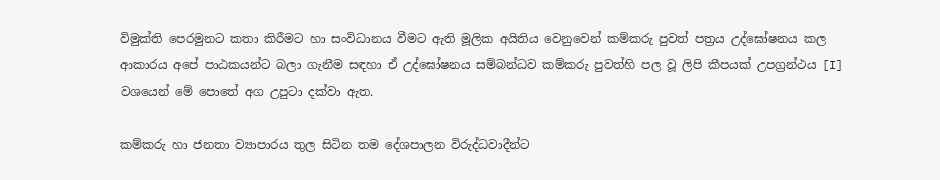විමුක්ති පෙරමුනට කතා කිරීමට හා සංවිධානය වීමට ඇති මූලික අයිතිය වෙනුවෙන් කම්කරු පුවත් පත්‍රය උද්ඝෝෂනය කල ආකාරය අපේ පාඨකයන්ට බලා ගැනීම සඳහා ඒ උද්ඝෝෂනය සම්බන්ධව කම්කරු පුවත්හි පල වූ ලිපි කීපයක් උපග්‍රන්ථය [I] වශයෙන් මේ පොතේ අග උපුටා දක්වා ඇත.

කම්කරු හා ජනතා ව්‍යාපාරය තුල සිටින තම දේශපාලන විරුද්ධවාදීන්ට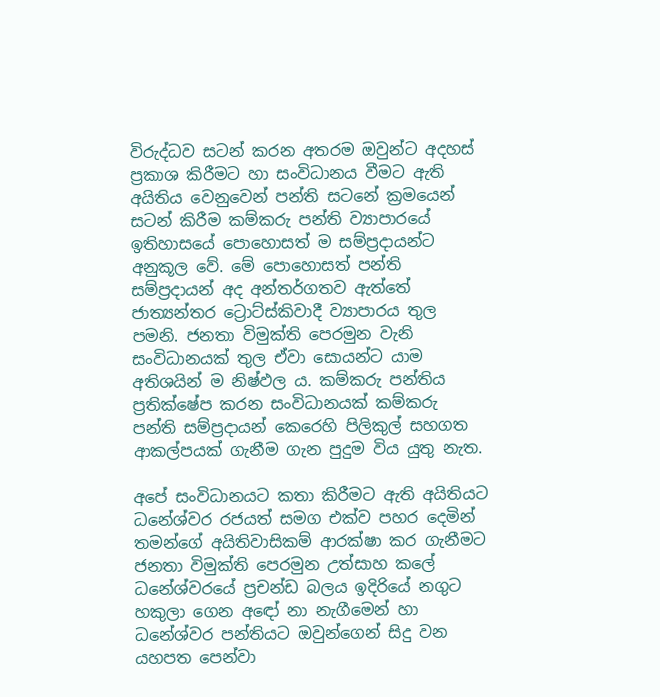විරුද්ධව සටන් කරන අතරම ඔවුන්ට අදහස් ප්‍රකාශ කිරීමට හා සංවිධානය වීමට ඇති අයිතිය වෙනුවෙන් පන්ති සටනේ ක්‍රමයෙන් සටන් කිරීම කම්කරු පන්ති ව්‍යාපාරයේ ඉතිහාසයේ පොහොසත් ම සම්ප්‍රදායන්ට අනුකූල වේ. මේ පොහොසත් පන්ති සම්ප්‍රදායන් අද අන්තර්ගතව ඇත්තේ ජාත්‍යන්තර ට්‍රොට්ස්කිවාදී ව්‍යාපාරය තුල පමනි. ජනතා විමුක්ති පෙරමුන වැනි සංවිධානයක් තුල ඒවා සොයන්ට යාම අතිශයින් ම නිෂ්ඵල ය. කම්කරු පන්තිය ප්‍රතික්ෂේප කරන සංවිධානයක් කම්කරු පන්ති සම්ප්‍රදායන් කෙරෙහි පිලිකුල් සහගත ආකල්පයක් ගැනීම ගැන පුදුම විය යුතු නැත.

අපේ සංවිධානයට කතා කිරීමට ඇති අයිතියට ධනේශ්වර රජයත් සමග එක්ව පහර දෙමින් තමන්ගේ අයිතිවාසිකම් ආරක්ෂා කර ගැනීමට ජනතා විමුක්ති පෙරමුන උත්සාහ කලේ ධනේශ්වරයේ ප්‍රචන්ඩ බලය ඉදිරියේ නගුට හකුලා ගෙන අඳෝ නා නැගීමෙන් හා ධනේශ්වර පන්තියට ඔවුන්ගෙන් සිදු වන යහපත පෙන්වා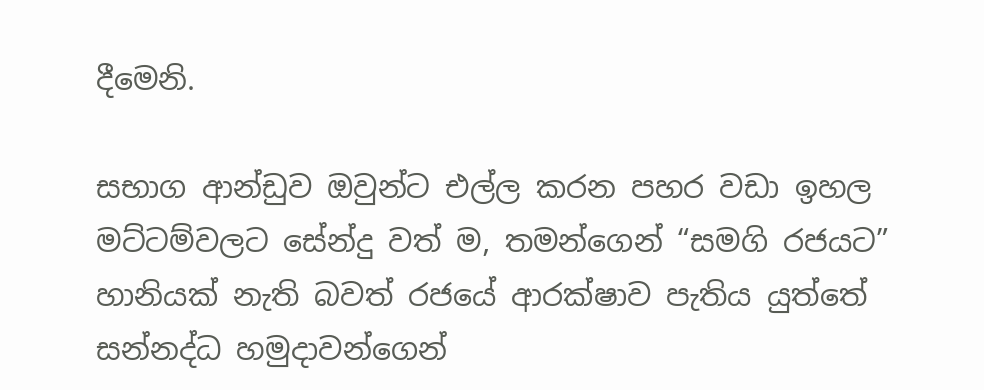දීමෙනි.

සභාග ආන්ඩුව ඔවුන්ට එල්ල කරන පහර වඩා ඉහල මට්ටම්වලට සේන්දු වත් ම, තමන්ගෙන් “සමගි රජයට” හානියක් නැති බවත් රජයේ ආරක්ෂාව පැතිය යුත්තේ සන්නද්ධ හමුදාවන්ගෙන්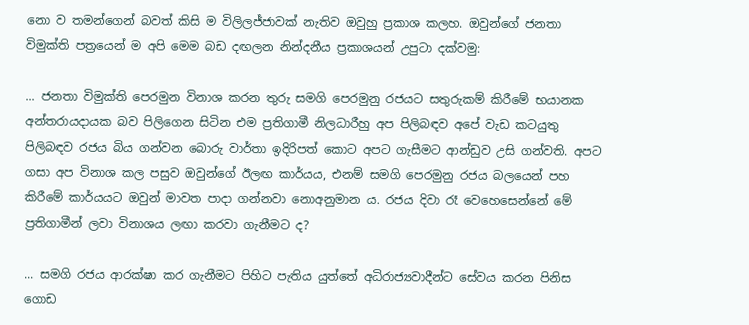නො ව තමන්ගෙන් බවත් කිසි ම විලිලජ්ජාවක් නැතිව ඔවුහු ප්‍රකාශ කලහ. ඔවුන්ගේ ජනතා විමුක්ති පත්‍රයෙන් ම අපි මෙම බඩ දඟලන නින්දනීය ප්‍රකාශයන් උපුටා දක්වමු:

... ජනතා විමුක්ති පෙරමුන විනාශ කරන තුරු සමගි පෙරමුනු රජයට සතුරුකම් කිරීමේ භයානක අන්තරායදායක බව පිලිගෙන සිටින එම ප්‍රතිගාමී නිලධාරීහු අප පිලිබඳව අපේ වැඩ කටයුතු පිලිබඳව රජය බිය ගන්වන බොරු වාර්තා ඉදිරිපත් කොට අපට ගැසීමට ආන්ඩුව උසි ගන්වති. අපට ගසා අප විනාශ කල පසුව ඔවුන්ගේ ඊලඟ කාර්යය, එනම් සමගි පෙරමුනු රජය බලයෙන් පහ කිරීමේ කාර්යයට ඔවුන් මාවත පාදා ගන්නවා නොඅනුමාන ය. රජය දිවා රෑ වෙහෙසෙන්නේ මේ ප්‍රතිගාමීන් ලවා විනාශය ලඟා කරවා ගැනීමට ද?

... සමගි රජය ආරක්ෂා කර ගැනීමට පිහිට පැතිය යුත්තේ අධිරාජ්‍යවාදීන්ට සේවය කරන පිනිස ගොඩ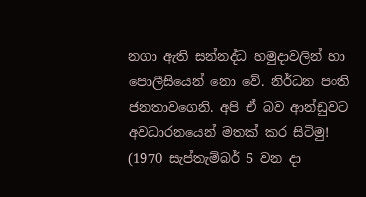නගා ඇති සන්නද්ධ හමුදාවලින් හා පොලීසියෙන් නො වේ. නිර්ධන පංති ජනතාවගෙනි. අපි ඒ බව ආන්ඩුවට අවධාරනයෙන් මතක් කර සිටිමු! (1970 සැප්තැම්බර් 5 වන දා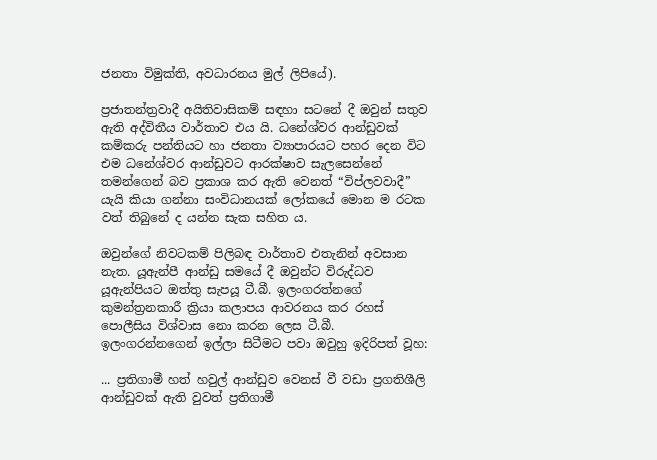ජනතා විමුක්ති, අවධාරනය මුල් ලිපියේ).

ප්‍රජාතන්ත්‍රවාදී අයිතිවාසිකම් සඳහා සටනේ දී ඔවුන් සතුව ඇති අද්විතීය වාර්තාව එය යි. ධනේශ්වර ආන්ඩුවක් කම්කරු පන්තියට හා ජනතා ව්‍යාපාරයට පහර දෙන විට එම ධනේශ්වර ආන්ඩුවට ආරක්ෂාව සැලසෙන්නේ තමන්ගෙන් බව ප්‍රකාශ කර ඇති වෙනත් “විප්ලවවාදී” යැයි කියා ගන්නා සංවිධානයක් ලෝකයේ මොන ම රටක වත් තිබුනේ ද යන්න සැක සහිත ය.

ඔවුන්ගේ නිවටකම් පිලිබඳ වාර්තාව එතැනින් අවසාන නැත. යූඇන්පී ආන්ඩු සමයේ දී ඔවුන්ට විරුද්ධව යූඇන්පියට ඔත්තු සැපයූ ටී.බී. ඉලංගරත්නගේ කුමන්ත්‍රනකාරී ක්‍රියා කලාපය ආවරනය කර රහස් පොලීසිය විශ්වාස නො කරන ලෙස ටී.බී. ඉලංගරන්නගෙන් ඉල්ලා සිටීමට පවා ඔවුහු ඉදිරිපත් වූහ:

... ප්‍රතිගාමී හත් හවුල් ආන්ඩුව වෙනස් වී වඩා ප්‍රගතිශීලි ආන්ඩුවක් ඇති වුවත් ප්‍රතිගාමී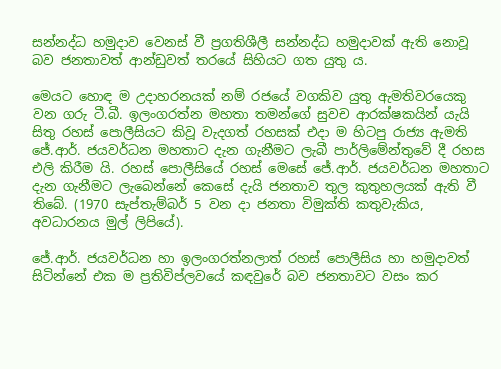සන්නද්ධ හමුදාව වෙනස් වී ප්‍රගතිශීලී සන්නද්ධ හමුදාවක් ඇති නොවූ බව ජනතාවත් ආන්ඩුවත් තරයේ සිහියට ගත යුතු ය.

මෙයට හොඳ ම උදාහරනයක් නම් රජයේ වගකිව යුතු ඇමතිවරයෙකු වන ගරු ටී.බී. ඉලංගරත්න මහතා තමන්ගේ සුවච ආරක්ෂකයින් යැයි සිතු රහස් පොලීසියට කිවූ වැදගත් රහසක් එදා ම හිටපු රාජ්‍ය ඇමති ජේ.ආර්. ජයවර්ධන මහතාට දැන ගැනීමට ලැබී පාර්ලිමේන්තුවේ දී රහස එලි කිරීම යි. රහස් පොලීසියේ රහස් මෙසේ ජේ.ආර්. ජයවර්ධන මහතාට දැන ගැනීමට ලැබෙන්නේ කෙසේ දැයි ජනතාව තුල කුතුහලයක් ඇති වී තිබේ. (1970 සැප්තැම්බර් 5 වන දා ජනතා විමුක්ති කතුවැකිය, අවධාරනය මුල් ලිපියේ).

ජේ.ආර්. ජයවර්ධන හා ඉලංගරත්නලාත් රහස් පොලීසිය හා හමුදාවත් සිටින්නේ එක ම ප්‍රතිවිප්ලවයේ කඳවුරේ බව ජනතාවට වසං කර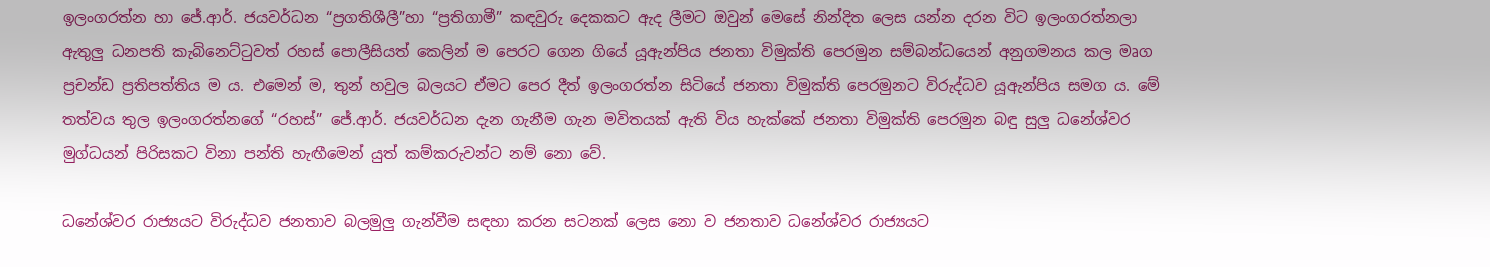ඉලංගරත්න හා ජේ.ආර්. ජයවර්ධන “ප්‍රගතිශීලී”හා “ප්‍රතිගාමී” කඳවුරු දෙකකට ඇද ලීමට ඔවුන් මෙසේ නින්දිත ලෙස යන්න දරන විට ඉලංගරත්නලා ඇතුලු ධනපති කැබිනෙට්ටුවත් රහස් පොලීසියත් කෙලින් ම පෙරට ගෙන ගියේ යූඇන්පිය ජනතා විමුක්ති පෙරමුන සම්බන්ධයෙන් අනුගමනය කල මෘග ප්‍රචන්ඩ ප්‍රතිපත්තිය ම ය. එමෙන් ම, තුන් හවුල බලයට ඒමට පෙර දීත් ඉලංගරත්න සිටියේ ජනතා විමුක්ති පෙරමුනට විරුද්ධව යූඇන්පිය සමග ය. මේ තත්වය තුල ඉලංගරත්නගේ “රහස්” ජේ.ආර්. ජයවර්ධන දැන ගැනීම ගැන මවිතයක් ඇති විය හැක්කේ ජනතා විමුක්ති පෙරමුන බඳු සුලු ධනේශ්වර මුග්ධයන් පිරිසකට විනා පන්ති හැඟීමෙන් යුත් කම්කරුවන්ට නම් නො වේ.

ධනේශ්වර රාජ්‍යයට විරුද්ධව ජනතාව බලමුලු ගැන්වීම සඳහා කරන සටනක් ලෙස නො ව ජනතාව ධනේශ්වර රාජ්‍යයට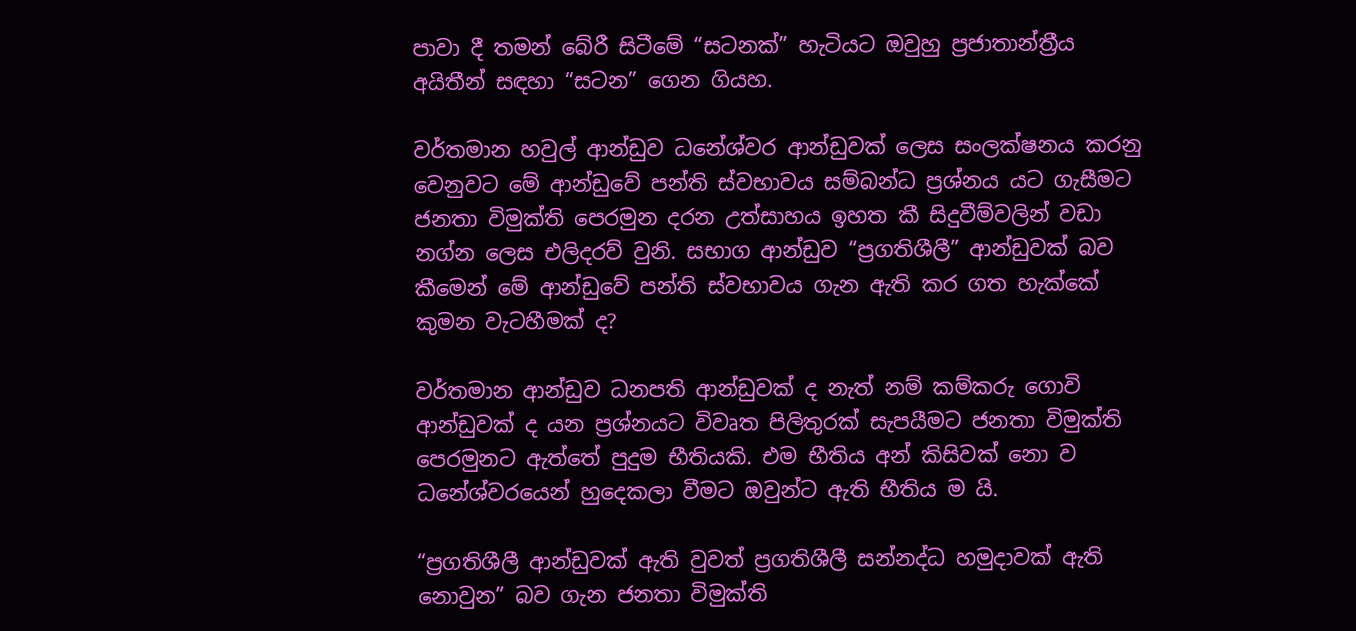පාවා දී තමන් බේරී සිටීමේ “සටනක්” හැටියට ඔවුහු ප්‍රජාතාන්ත්‍රීය අයිතීන් සඳහා “සටන” ගෙන ගියහ.

වර්තමාන හවුල් ආන්ඩුව ධනේශ්වර ආන්ඩුවක් ලෙස සංලක්ෂනය කරනු වෙනුවට මේ ආන්ඩුවේ පන්ති ස්වභාවය සම්බන්ධ ප්‍රශ්නය යට ගැසීමට ජනතා විමුක්ති පෙරමුන දරන උත්සාහය ඉහත කී සිදුවීම්වලින් වඩා නග්න ලෙස එලිදරව් වුනි. සභාග ආන්ඩුව “ප්‍රගතිශීලී” ආන්ඩුවක් බව කීමෙන් මේ ආන්ඩුවේ පන්ති ස්වභාවය ගැන ඇති කර ගත හැක්කේ කුමන වැටහීමක් ද?

වර්තමාන ආන්ඩුව ධනපති ආන්ඩුවක් ද නැත් නම් කම්කරු ගොවි ආන්ඩුවක් ද යන ප්‍රශ්නයට විවෘත පිලිතුරක් සැපයීමට ජනතා විමුක්ති පෙරමුනට ඇත්තේ පුදුම භීතියකි. එම භීතිය අන් කිසිවක් නො ව ධනේශ්වරයෙන් හුදෙකලා වීමට ඔවුන්ට ඇති භීතිය ම යි.

“ප්‍රගතිශීලී ආන්ඩුවක් ඇති වුවත් ප්‍රගතිශීලී සන්නද්ධ හමුදාවක් ඇති නොවුන” බව ගැන ජනතා විමුක්ති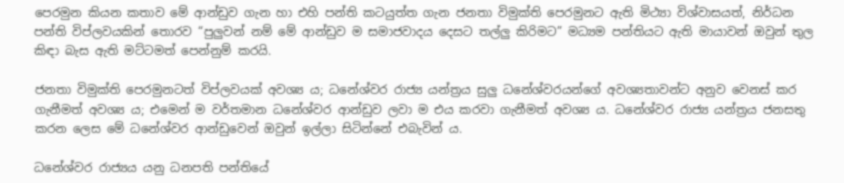පෙරමුන කියන කතාව මේ ආන්ඩුව ගැන හා එහි පන්ති කටයුත්ත ගැන ජනතා විමුක්ති පෙරමුනට ඇති මිථ්‍යා විශ්වාසයත්, නිර්ධන පන්ති විප්ලවයකින් තොරව “පුලුවන් නම් මේ ආන්ඩුව ම සමාජවාදය දෙසට තල්ලු කිරිමට” මධ්‍යම පන්තියට ඇති මායාවන් ඔවුන් තුල කිඳා බැස ඇති මට්ටමත් පෙන්නුම් කරයි.

ජනතා විමුක්ති පෙරමුනටත් විප්ලවයක් අවශ්‍ය ය; ධනේශ්වර රාජ්‍ය යන්ත්‍රය සුලු ධනේශ්වරයන්ගේ අවශ්‍යතාවන්ට අනුව වෙනස් කර ගැනීමත් අවශ්‍ය ය; එමෙන් ම වර්තමාන ධනේශ්වර ආන්ඩුව ලවා ම එය කරවා ගැනීමත් අවශ්‍ය ය. ධනේශ්වර රාජ්‍ය යන්ත්‍රය ජනසතු කරන ලෙස මේ ධනේශ්වර ආන්ඩුවෙන් ඔවුන් ඉල්ලා සිටින්නේ එබැවින් ය.

ධනේශ්වර රාජ්‍යය යනු ධනපති පන්තියේ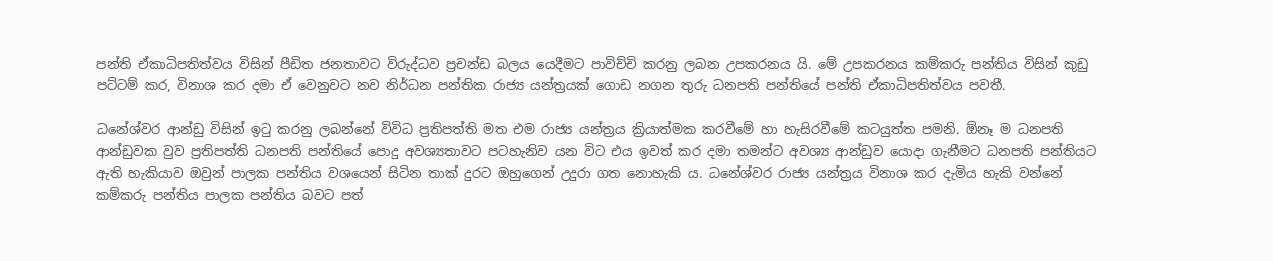පන්ති ඒකාධිපතිත්වය විසින් පීඩිත ජනතාවට විරුද්ධව ප්‍රචන්ඩ බලය යෙදීමට පාවිච්චි කරනු ලබන උපකරනය යි. මේ උපකරනය කම්කරු පන්තිය විසින් කුඩු පට්ටම් කර, විනාශ කර දමා ඒ වෙනුවට නව නිර්ධන පන්තික රාජ්‍ය යන්ත්‍රයක් ගොඩ නගන තුරු ධනපති පන්තියේ පන්ති ඒකාධිපතිත්වය පවතී.

ධනේශ්වර ආන්ඩු විසින් ඉටු කරනු ලබන්නේ විවිධ ප්‍රතිපත්ති මත එම රාජ්‍ය යන්ත්‍රය ක්‍රියාත්මක කරවීමේ හා හැසිරවීමේ කටයුත්ත පමනි. ඕනෑ ම ධනපති ආන්ඩුවක වුව ප්‍රතිපත්ති ධනපති පන්තියේ පොදු අවශ්‍යතාවට පටහැනිව යන විට එය ඉවත් කර දමා තමන්ට අවශ්‍ය ආන්ඩුව යොදා ගැනීමට ධනපති පන්තියට ඇති හැකියාව ඔවුන් පාලක පන්තිය වශයෙන් සිටින තාක් දුරට ඔහුගෙන් උදුරා ගත නොහැකි ය. ධනේශ්වර රාජ්‍ය යන්ත්‍රය විනාශ කර දැමිය හැකි වන්නේ කම්කරු පන්තිය පාලක පන්තිය බවට පත්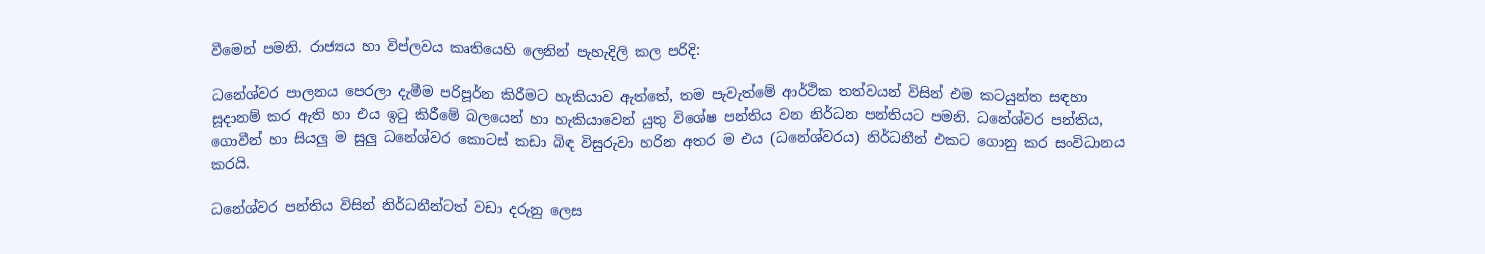වීමෙන් පමනි. රාජ්‍යය හා විප්ලවය කෘතියෙහි ලෙනින් පැහැදිලි කල පරිදි:

ධනේශ්වර පාලනය පෙරලා දැමීම පරිපූර්න කිරීමට හැකියාව ඇත්තේ, තම පැවැත්මේ ආර්ථික තත්වයන් විසින් එම කටයුන්ත සඳහා සූදානම් කර ඇති හා එය ඉටු කිරීමේ බලයෙන් හා හැකියාවෙන් යුතු විශේෂ පන්තිය වන නිර්ධන පන්තියට පමනි. ධනේශ්වර පන්තිය, ගොවීන් හා සියලු ම සුලු ධනේශ්වර කොටස් කඩා බිඳ විසුරුවා හරින අතර ම එය (ධනේශ්වරය) නිර්ධනීන් එකට ගොනු කර සංවිධානය කරයි.

ධනේශ්වර පන්තිය විසින් නිර්ධනීන්ටත් වඩා දරුනු ලෙස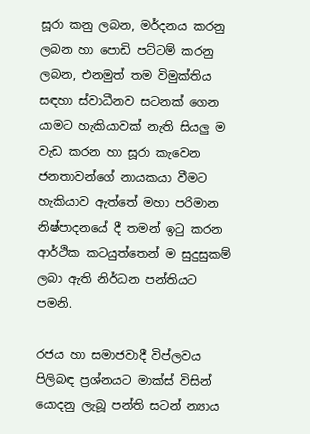සූරා කනු ලබන, මර්දනය කරනු ලබන හා පොඩි පට්ටම් කරනු ලබන, එනමුත් තම විමුක්තිය සඳහා ස්වාධීනව සටනක් ගෙන යාමට හැකියාවක් නැති සියලු ම වැඩ කරන හා සූරා කැවෙන ජනතාවන්ගේ නායකයා වීමට හැකියාව ඇත්තේ මහා පරිමාන නිෂ්පාදනයේ දී තමන් ඉටු කරන ආර්ථික කටයුත්තෙන් ම සුදුසුකම් ලබා ඇති නිර්ධන පන්තියට පමනි.

රජය හා සමාජවාදී විප්ලවය පිලිබඳ ප්‍රශ්නයට මාක්ස් විසින් යොදනු ලැබූ පන්ති සටන් න්‍යාය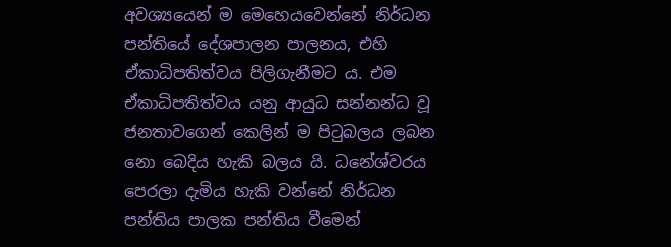අවශ්‍යයෙන් ම මෙහෙයවෙන්නේ නිර්ධන පන්තියේ දේශපාලන පාලනය, එහි ඒකාධිපතිත්වය පිලිගැනීමට ය. එම ඒකාධිපතිත්වය යනු ආයුධ සන්නන්ධ වූ ජනතාවගෙන් කෙලින් ම පිටුබලය ලබන නො බෙදිය හැකි බලය යි. ධනේශ්වරය පෙරලා දැමිය හැකි වන්නේ නිර්ධන පන්තිය පාලක පන්තිය වීමෙන්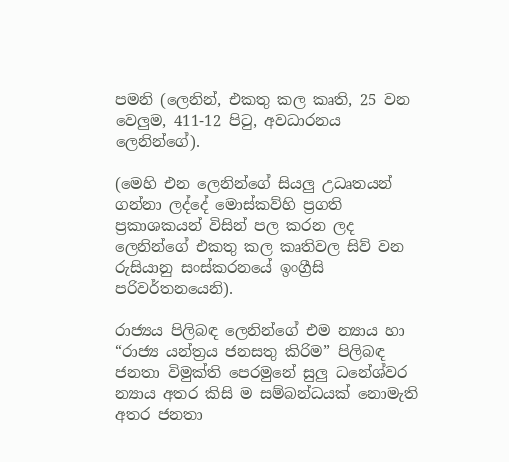පමනි (ලෙනින්, එකතු කල කෘති, 25 වන වෙලුම, 411-12 පිටු, අවධාරනය ලෙනින්ගේ).

(මෙහි එන ලෙනින්ගේ සියලු උධෘතයන් ගන්නා ලද්දේ මොස්කව්හි ප්‍රගති ප්‍රකාශකයන් විසින් පල කරන ලද ලෙනින්ගේ එකතු කල කෘතිවල සිව් වන රුසියානු සංස්කරනයේ ඉංග්‍රීසි පරිවර්තනයෙනි).

රාජ්‍යය පිලිබඳ ලෙනින්ගේ එම න්‍යාය හා “රාජ්‍ය යන්ත්‍රය ජනසතු කිරිම” පිලිබඳ ජනතා විමුක්ති පෙරමුනේ සුලු ධනේශ්වර න්‍යාය අතර කිසි ම සම්බන්ධයක් නොමැති අතර ජනතා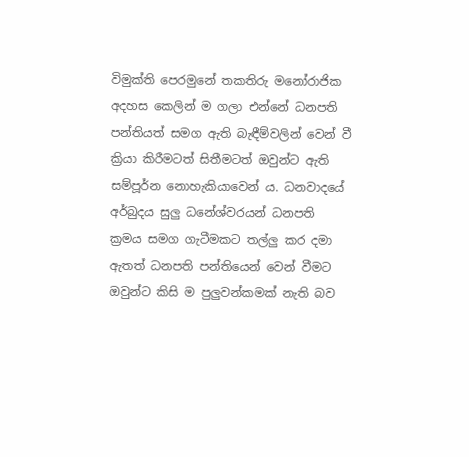විමුක්ති පෙරමුනේ තකතිරු මනෝරාජික අදහස කෙලින් ම ගලා එන්නේ ධනපති පන්තියත් සමග ඇති බැඳීම්වලින් වෙන් වී ක්‍රියා කිරීමටත් සිතීමටත් ඔවුන්ට ඇති සම්පූර්න නොහැකියාවෙන් ය. ධනවාදයේ අර්බුදය සුලු ධනේශ්වරයන් ධනපති ක්‍රමය සමග ගැටීමකට තල්ලු කර දමා ඇතත් ධනපති පන්තියෙන් වෙන් වීමට ඔවුන්ට කිසි ම පුලුවන්කමක් නැති බව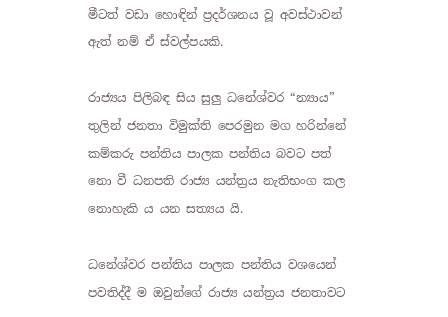මීටත් වඩා හොඳින් ප්‍රදර්ශනය වූ අවස්ථාවන් ඇත් නම් ඒ ස්වල්පයකි.

රාජ්‍යය පිලිබඳ සිය සුලු ධනේශ්වර “න්‍යාය” තුලින් ජනතා විමුක්ති පෙරමුන මග හරින්නේ කම්කරු පන්තිය පාලක පන්තිය බවට පත් නො වී ධනපති රාජ්‍ය යන්ත්‍රය නැතිභංග කල නොහැකි ය යන සත්‍යය යි.

ධනේශ්වර පන්තිය පාලක පන්තිය වශයෙන් පවතිද්දී ම ඔවුන්ගේ රාජ්‍ය යන්ත්‍රය ජනතාවට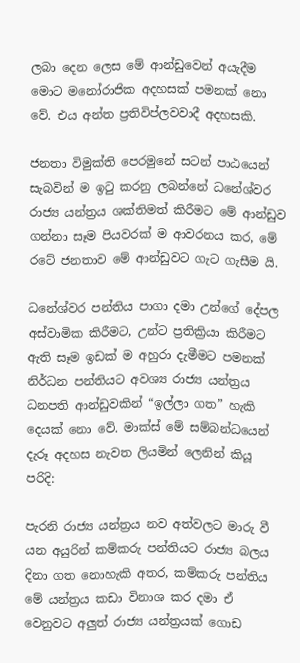ලබා දෙන ලෙස මේ ආන්ඩුවෙන් අයැදීම මොට මනෝරාජික අදහසක් පමනක් නො වේ. එය අන්ත ප්‍රතිවිප්ලවවාදී අදහසකි.

ජනතා විමුක්ති පෙරමුනේ සටන් පාඨයෙන් සැබවින් ම ඉටු කරනු ලබන්නේ ධනේශ්වර රාජ්‍ය යන්ත්‍රය ශක්තිමත් කිරීමට මේ ආන්ඩුව ගන්නා සෑම පියවරක් ම ආවරනය කර, මේ රටේ ජනතාව මේ ආන්ඩුවට ගැට ගැසීම යි.

ධනේශ්වර පන්තිය පාගා දමා උන්ගේ දේපල අස්වාමික කිරීමට, උන්ට ප්‍රතික්‍රියා කිරීමට ඇති සෑම ඉඩක් ම අහුරා දැමීමට පමනක් නිර්ධන පන්තියට අවශ්‍ය රාජ්‍ය යන්ත්‍රය ධනපති ආන්ඩුවකින් “ඉල්ලා ගත” හැකි දෙයක් නො වේ. මාක්ස් මේ සම්බන්ධයෙන් දැරූ අදහස නැවත ලියමින් ලෙනින් කියූ පරිදි:

පැරනි රාජ්‍ය යන්ත්‍රය නව අත්වලට මාරු වී යන අයුරින් කම්කරු පන්තියට රාජ්‍ය බලය දිනා ගත නොහැකි අතර, කම්කරු පන්තිය මේ යන්ත්‍රය කඩා විනාශ කර දමා ඒ වෙනුවට අලුත් රාජ්‍ය යන්ත්‍රයක් ගොඩ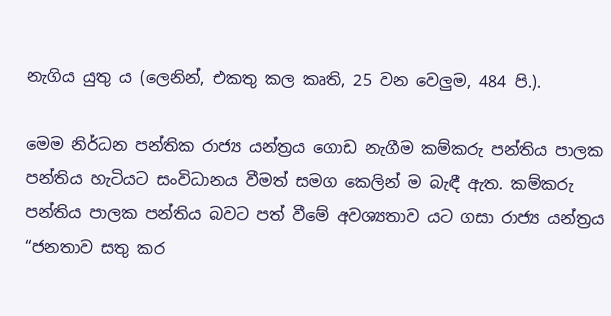නැගිය යුතු ය (ලෙනින්, එකතු කල කෘති, 25 වන වෙලුම, 484 පි.).

මෙම නිර්ධන පන්තික රාජ්‍ය යන්ත්‍රය ගොඩ නැගීම කම්කරු පන්තිය පාලක පන්තිය හැටියට සංවිධානය වීමත් සමග කෙලින් ම බැඳී ඇත. කම්කරු පන්තිය පාලක පන්තිය බවට පත් වීමේ අවශ්‍යතාව යට ගසා රාජ්‍ය යන්ත්‍රය “ජනතාව සතු කර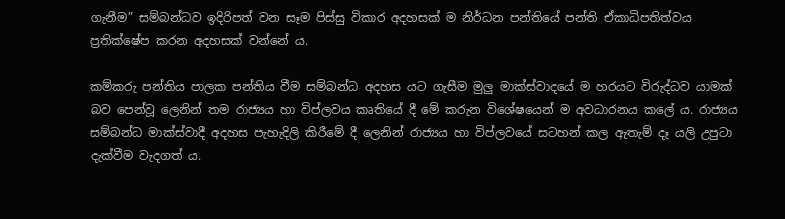ගැනීම” සම්බන්ධව ඉදිරිපත් වන සෑම පිස්සු විකාර අදහසක් ම නිර්ධන පන්තියේ පන්ති ඒකාධිපතිත්වය ප්‍රතික්ෂේප කරන අදහසක් වන්නේ ය.

කම්කරු පන්තිය පාලක පන්තිය වීම සම්බන්ධ අදහස යට ගැසීම මුලු මාක්ස්වාදයේ ම හරයට විරුද්ධව යාමක් බව පෙන්වූ ලෙනින් තම රාජ්‍යය හා විප්ලවය කෘතියේ දී මේ කරුන විශේෂයෙන් ම අවධාරනය කලේ ය. රාජ්‍යය සම්බන්ධ මාක්ස්වාදී අදහස පැහැදිලි කිරීමේ දී ලෙනින් රාජ්‍යය හා විප්ලවයේ සටහන් කල ඇතැම් දෑ යලි උපුටා දැක්වීම වැදගත් ය.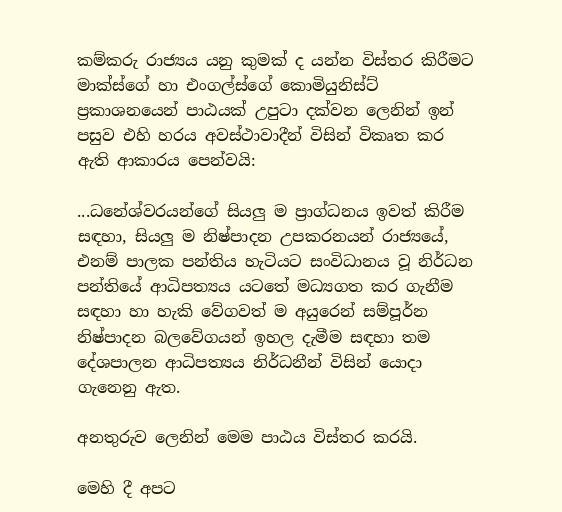කම්කරු රාජ්‍යය යනු කුමක් ද යන්න විස්තර කිරීමට මාක්ස්ගේ හා එංගල්ස්ගේ කොමියුනිස්ට් ප්‍රකාශනයෙන් පාඨයක් උපුටා දක්වන ලෙනින් ඉන් පසුව එහි හරය අවස්ථාවාදීන් විසින් විකෘත කර ඇති ආකාරය පෙන්වයි:

...ධනේශ්වරයන්ගේ සියලු ම ප්‍රාග්ධනය ඉවත් කිරීම සඳහා, සියලු ම නිෂ්පාදන උපකරනයන් රාජ්‍යයේ, එනම් පාලක පන්තිය හැටියට සංවිධානය වූ නිර්ධන පන්තියේ ආධිපත්‍යය යටතේ මධ්‍යගත කර ගැනීම සඳහා හා හැකි වේගවත් ම අයුරෙන් සම්පූර්න නිෂ්පාදන බලවේගයන් ඉහල දැමීම සඳහා තම දේශපාලන ආධිපත්‍යය නිර්ධනීන් විසින් යොදා ගැනෙනු ඇත.

අනතුරුව ලෙනින් මෙම පාඨය විස්තර කරයි.

මෙහි දී අපට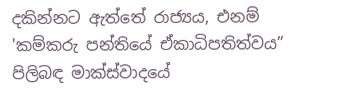දකින්නට ඇත්තේ රාජ්‍යය, එනම් 'කම්කරු පන්තියේ ඒකාධිපතිත්වය” පිලිබඳ මාක්ස්වාදයේ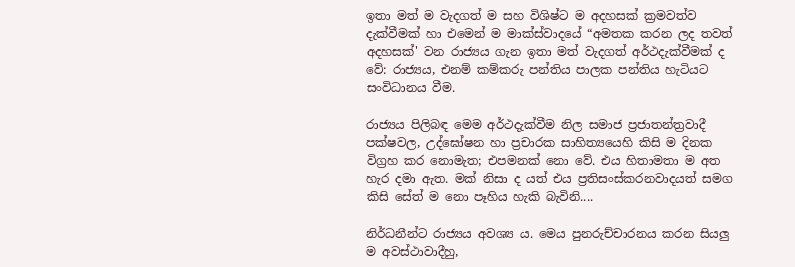ඉතා මත් ම වැදගත් ම සහ විශිෂ්ට ම අදහසක් ක්‍රමවත්ව දැක්වීමක් හා එමෙන් ම මාක්ස්වාදයේ “අමතක කරන ලද තවත් අදහසක්' වන රාජ්‍යය ගැන ඉතා මත් වැදගත් අර්ථදැක්වීමක් ද වේ: රාජ්‍යය, එනම් කම්කරු පන්තිය පාලක පන්තිය හැටියට සංවිධානය වීම.

රාජ්‍යය පිලිබඳ මෙම අර්ථදැක්වීම නිල සමාජ ප්‍රජාතන්ත්‍රවාදී පක්ෂවල, උද්ඝෝෂන හා ප්‍රචාරක සාහිත්‍යයෙහි කිසි ම දිනක විග්‍රහ කර නොමැත; එපමනක් නො වේ. එය හිතාමතා ම අත හැර දමා ඇත. මක් නිසා ද යත් එය ප්‍රතිසංස්කරනවාදයත් සමග කිසි සේත් ම නො පෑහිය හැකි බැවිනි....

නිර්ධනීන්ට රාජ්‍යය අවශ්‍ය ය. මෙය පුනරුච්චාරනය කරන සියලු ම අවස්ථාවාදීහු,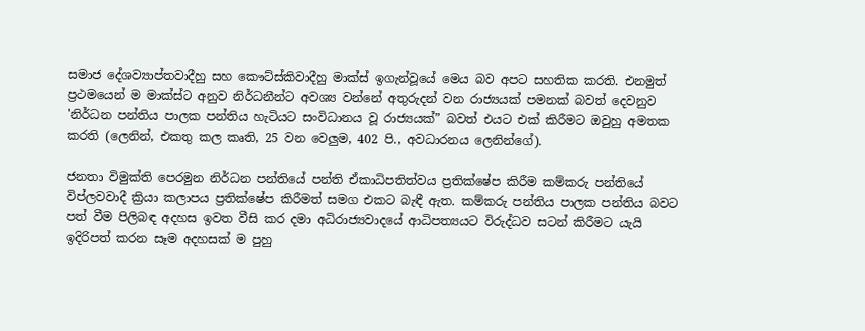සමාජ දේශව්‍යාප්තවාදීහු සහ කෞට්ස්කිවාදීහු මාක්ස් ඉගැන්වූයේ මෙය බව අපට සහතික කරති. එනමුත් ප්‍රථමයෙන් ම මාක්ස්ට අනුව නිර්ධනීන්ට අවශ්‍ය වන්නේ අතුරුදන් වන රාජ්‍යයක් පමනක් බවත් දෙවනුව 'නිර්ධන පන්තිය පාලක පන්තිය හැටියට සංවිධානය වූ රාජ්‍යයක්” බවත් එයට එක් කිරීමට ඔවුහු අමතක කරති (ලෙනින්, එකතු කල කෘති, 25 වන වෙලුම, 402 පි., අවධාරනය ලෙනින්ගේ).

ජනතා විමුක්ති පෙරමුන නිර්ධන පන්තියේ පන්ති ඒකාධිපතිත්වය ප්‍රතික්ෂේප කිරීම කම්කරු පන්තියේ විප්ලවවාදී ක්‍රියා කලාපය ප්‍රතික්ෂේප කිරීමත් සමග එකට බැඳී ඇත. කම්කරු පන්තිය පාලක පන්තිය බවට පත් වීම පිලිබඳ අදහස ඉවත වීසි කර දමා අධිරාජ්‍යවාදයේ ආධිපත්‍යයට විරුද්ධව සටන් කිරීමට යැයි ඉදිරිපත් කරන සෑම අදහසක් ම පුහු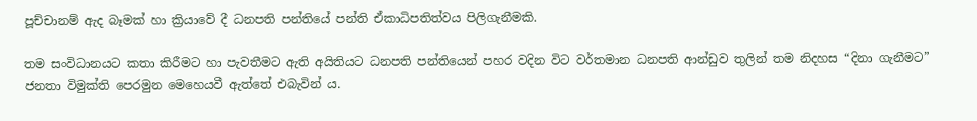පූච්චානම් ඇද බෑමක් හා ක්‍රියාවේ දී ධනපති පන්තියේ පන්ති ඒකාධිපතිත්වය පිලිගැනීමකි.

තම සංවිධානයට කතා කිරීමට හා පැවතීමට ඇති අයිතියට ධනපති පන්තියෙන් පහර වදින විට වර්තමාන ධනපති ආන්ඩුව තුලින් තම නිදහස “දිනා ගැනීමට” ජනතා විමුක්ති පෙරමුන මෙහෙයවී ඇත්තේ එබැවින් ය.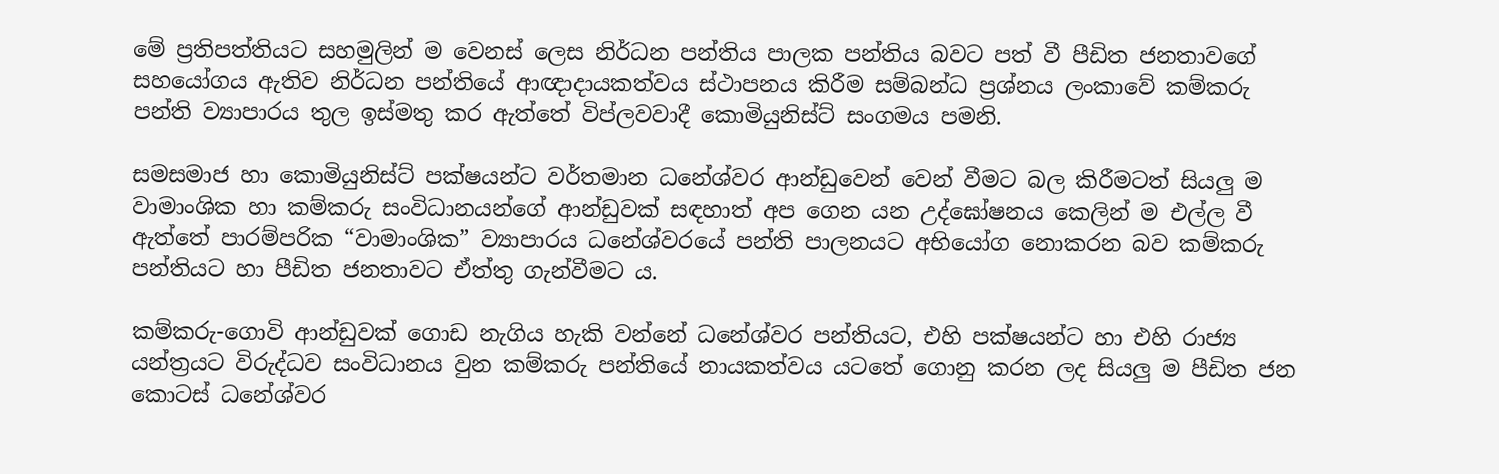මේ ප්‍රතිපත්තියට සහමුලින් ම වෙනස් ලෙස නිර්ධන පන්තිය පාලක පන්තිය බවට පත් වී පීඩිත ජනතාවගේ සහයෝගය ඇතිව නිර්ධන පන්තියේ ආඥාදායකත්වය ස්ථාපනය කිරීම සම්බන්ධ ප්‍රශ්නය ලංකාවේ කම්කරු පන්ති ව්‍යාපාරය තුල ඉස්මතු කර ඇත්තේ විප්ලවවාදී කොමියුනිස්ට් සංගමය පමනි.

සමසමාජ හා කොමියුනිස්ට් පක්ෂයන්ට වර්තමාන ධනේශ්වර ආන්ඩුවෙන් වෙන් වීමට බල කිරීමටත් සියලු ම වාමාංශික හා කම්කරු සංවිධානයන්ගේ ආන්ඩුවක් සඳහාත් අප ගෙන යන උද්ඝෝෂනය කෙලින් ම එල්ල වී ඇත්තේ පාරම්පරික “වාමාංශික” ව්‍යාපාරය ධනේශ්වරයේ පන්ති පාලනයට අභියෝග නොකරන බව කම්කරු පන්තියට හා පීඩිත ජනතාවට ඒත්තු ගැන්වීමට ය.

කම්කරු-ගොවි ආන්ඩුවක් ගොඩ නැගිය හැකි වන්නේ ධනේශ්වර පන්තියට, එහි පක්ෂයන්ට හා එහි රාජ්‍ය යන්ත්‍රයට විරුද්ධව සංවිධානය වුන කම්කරු පන්තියේ නායකත්වය යටතේ ගොනු කරන ලද සියලු ම පීඩිත ජන කොටස් ධනේශ්වර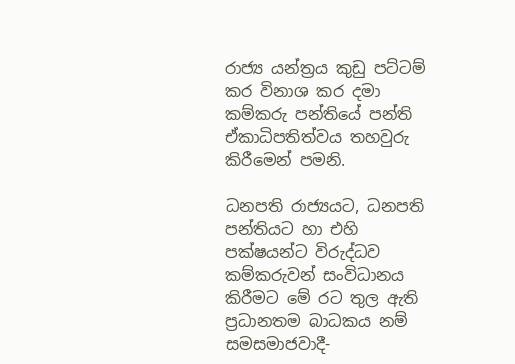රාජ්‍ය යන්ත්‍රය කුඩු පට්ටම් කර විනාශ කර දමා කම්කරු පන්තියේ පන්ති ඒකාධිපතිත්වය තහවුරු කිරීමෙන් පමනි.

ධනපති රාජ්‍යයට, ධනපති පන්තියට හා එහි පක්ෂයන්ට විරුද්ධව කම්කරුවන් සංවිධානය කිරීමට මේ රට තුල ඇති ප්‍රධානතම බාධකය නම් සමසමාජවාදී-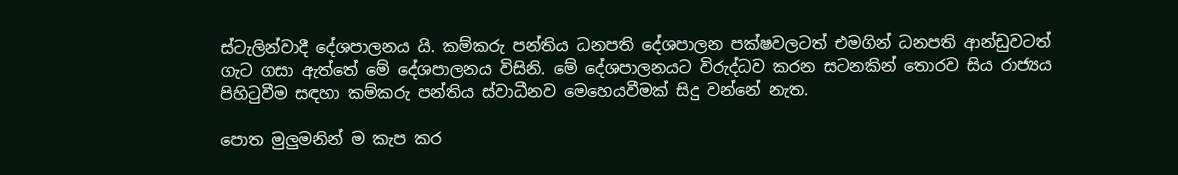ස්ටැලින්වාදී දේශපාලනය යි. කම්කරු පන්තිය ධනපති දේශපාලන පක්ෂවලටත් එමගින් ධනපති ආන්ඩුවටත් ගැට ගසා ඇත්තේ මේ දේශපාලනය විසිනි. මේ දේශපාලනයට විරුද්ධව කරන සටනකින් තොරව සිය රාජ්‍යය පිහිටුවීම සඳහා කම්කරු පන්තිය ස්වාධීනව මෙහෙයවීමක් සිදු වන්නේ නැත.

පොත මුලුමනින් ම කැප කර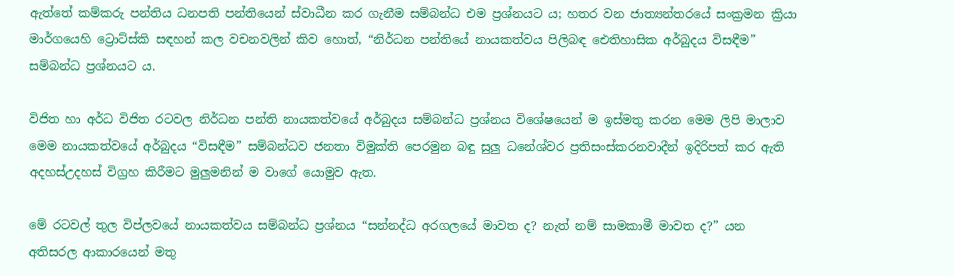ඇත්තේ කම්කරු පන්තිය ධනපති පන්තියෙන් ස්වාධීන කර ගැනීම සම්බන්ධ එම ප්‍රශ්නයට ය; හතර වන ජාත්‍යන්තරයේ සංක්‍රමන ක්‍රියා මාර්ගයෙහි ට්‍රොට්ස්කි සඳහන් කල වචනවලින් කිව හොත්, “නිර්ධන පන්තියේ නායකත්වය පිලිබඳ ඓතිහාසික අර්බුදය විසඳීම” සම්බන්ධ ප්‍රශ්නයට ය.

විජිත හා අර්ධ විජිත රටවල නිර්ධන පන්ති නායකත්වයේ අර්බුදය සම්බන්ධ ප්‍රශ්නය විශේෂයෙන් ම ඉස්මතු කරන මෙම ලිපි මාලාව මෙම නායකත්වයේ අර්බුදය “විසඳීම” සම්බන්ධව ජනතා විමුක්ති පෙරමුන බඳු සුලු ධනේශ්වර ප්‍රතිසංස්කරනවාදීන් ඉදිරිපත් කර ඇති අදහස්උදහස් විග්‍රහ කිරීමට මුලුමනින් ම වාගේ යොමුව ඇත.

මේ රටවල් තුල විප්ලවයේ නායකත්වය සම්බන්ධ ප්‍රශ්නය “සන්නද්ධ අරගලයේ මාවත ද? නැත් නම් සාමකාමී මාවත ද?” යන අතිසරල ආකාරයෙන් මතු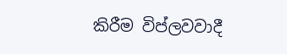කිරීම විප්ලවවාදී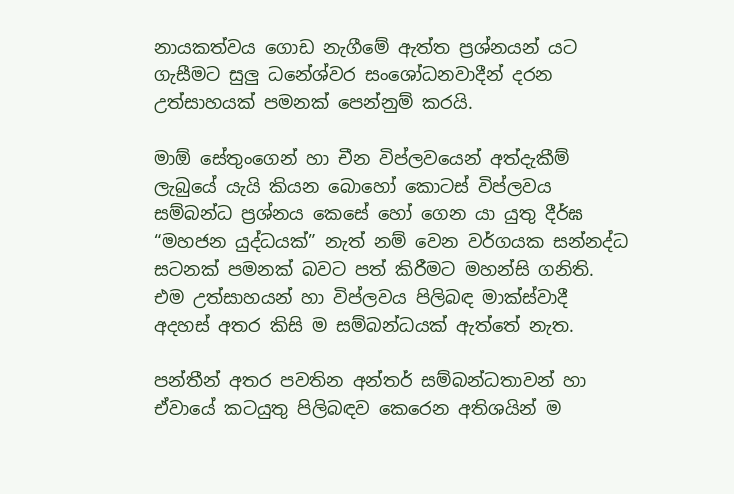නායකත්වය ගොඩ නැගීමේ ඇත්ත ප්‍රශ්නයන් යට ගැසීමට සුලු ධනේශ්වර සංශෝධනවාදීන් දරන උත්සාහයක් පමනක් පෙන්නුම් කරයි.

මාඕ සේතුංගෙන් හා චීන විප්ලවයෙන් අත්දැකීම් ලැබුයේ යැයි කියන බොහෝ කොටස් විප්ලවය සම්බන්ධ ප්‍රශ්නය කෙසේ හෝ ගෙන යා යුතු දීර්ඝ “මහජන යුද්ධයක්” නැත් නම් වෙන වර්ගයක සන්නද්ධ සටනක් පමනක් බවට පත් කිරීමට මහන්සි ගනිති. එම උත්සාහයන් හා විප්ලවය පිලිබඳ මාක්ස්වාදී අදහස් අතර කිසි ම සම්බන්ධයක් ඇත්තේ නැත.

පන්තීන් අතර පවතින අන්තර් සම්බන්ධතාවන් හා ඒවායේ කටයුතු පිලිබඳව කෙරෙන අතිශයින් ම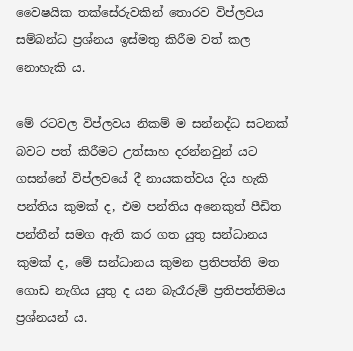වෛෂයික තක්සේරුවකින් තොරව විප්ලවය සම්බන්ධ ප්‍රශ්නය ඉස්මතු කිරීම වත් කල නොහැකි ය.

මේ රටවල විප්ලවය නිකම් ම සන්නද්ධ සටනක් බවට පත් කිරීමට උත්සාහ දරන්නවුන් යට ගසන්නේ විප්ලවයේ දී නායකත්වය දිය හැකි පන්තිය කුමක් ද, එම පන්තිය අනෙකුත් පීඩිත පන්තීන් සමග ඇති කර ගත යුතු සන්ධානය කුමක් ද, මේ සන්ධානය කුමන ප්‍රතිපත්ති මත ගොඩ නැගිය යුතු ද යන බැරෑරුම් ප්‍රතිපත්තිමය ප්‍රශ්නයන් ය.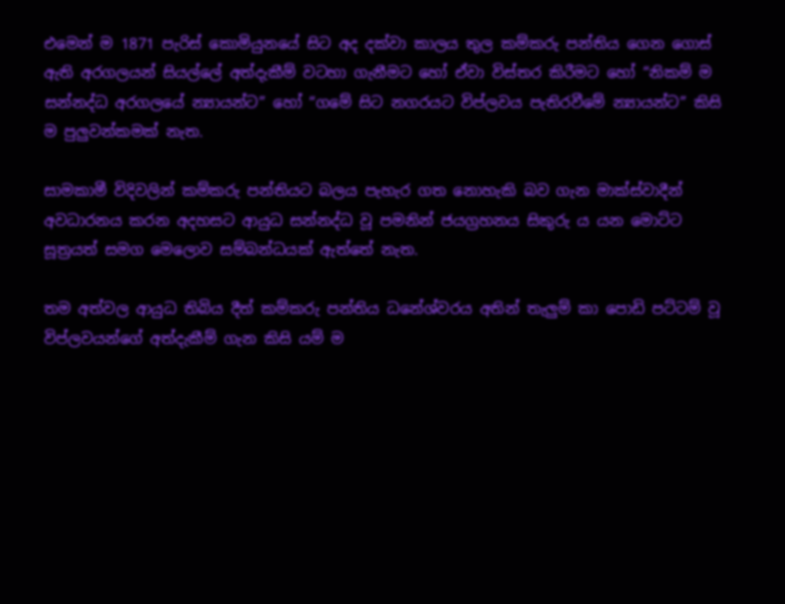එමෙන් ම 1871 පැරිස් කොමියුනයේ සිට අද දක්වා කාලය තුල කම්කරු පන්තිය ගෙන ගොස් ඇති අරගලයන් සියල්ලේ අත්දැකීම් වටහා ගැනීමට හෝ ඒවා විස්තර කිරීමට හෝ “නිකම් ම සන්නද්ධ අරගලයේ න්‍යායන්ට” හෝ “ගමේ සිට නගරයට විප්ලවය පැතිරවීමේ න්‍යායන්ට” කිසි ම පුලුවන්කමක් නැත.

සාමකාමී විදිවලින් කම්කරු පන්තියට බලය පැහැර ගත නොහැකි බව ගැන මාක්ස්වාදීන් අවධාරනය කරන අදහසට ආයුධ සන්නද්ධ වූ පමනින් ජයග්‍රහනය සිකුරු ය යන මොට්ට සූත්‍රයත් සමග මෙලොව සම්බන්ධයක් ඇත්තේ නැත.

තම අත්වල ආයුධ තිබිය දීත් කම්කරු පන්තිය ධනේශ්වරය අතින් තැලුම් කා පොඩි පට්ටම් වූ විප්ලවයන්ගේ අත්දැකීම් ගැන කිසි යම් ම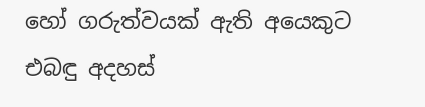හෝ ගරුත්වයක් ඇති අයෙකුට එබඳු අදහස්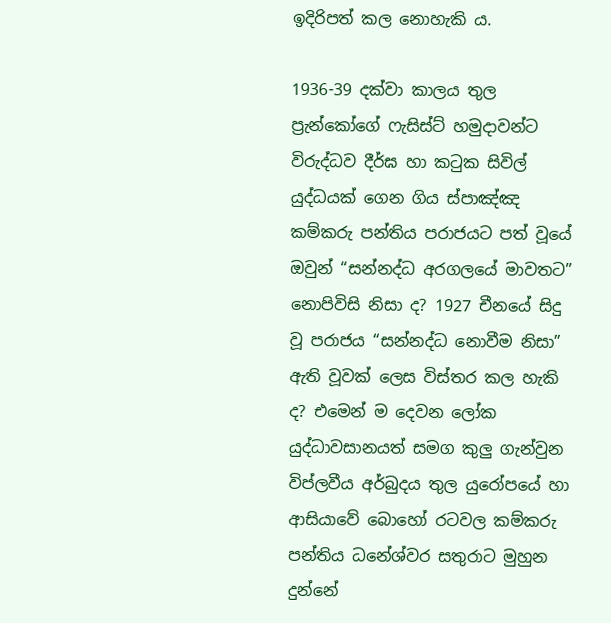ඉදිරිපත් කල නොහැකි ය.

1936-39 දක්වා කාලය තුල ප්‍රැන්කෝගේ ෆැසිස්ට් හමුදාවන්ට විරුද්ධව දීර්ඝ හා කටුක සිවිල් යුද්ධයක් ගෙන ගිය ස්පාඤ්ඤ කම්කරු පන්තිය පරාජයට පත් වූයේ ඔවුන් “සන්නද්ධ අරගලයේ මාවතට” නොපිවිසි නිසා ද? 1927 චීනයේ සිදු වූ පරාජය “සන්නද්ධ නොවීම නිසා” ඇති වූවක් ලෙස විස්තර කල හැකි ද? එමෙන් ම දෙවන ලෝක යුද්ධාවසානයත් සමග කුලු ගැන්වුන විප්ලවීය අර්බුදය තුල යුරෝපයේ හා ආසියාවේ බොහෝ රටවල කම්කරු පන්තිය ධනේශ්වර සතුරාට මුහුන දුන්නේ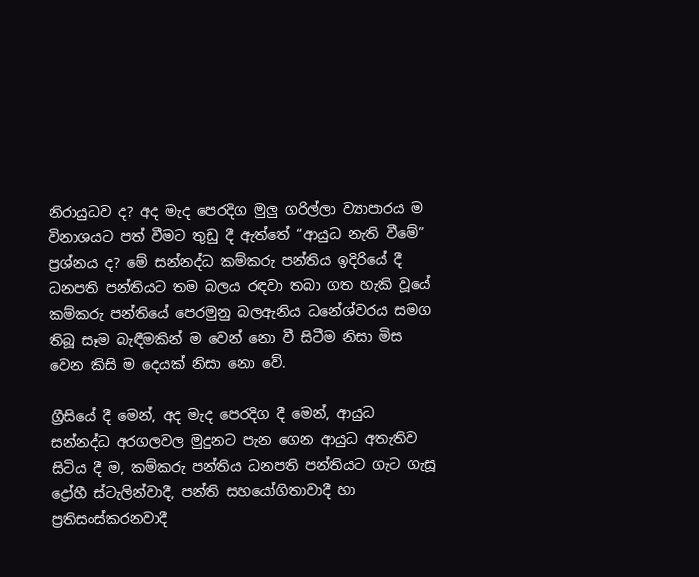නිරායුධව ද? අද මැද පෙරදිග මුලු ගරිල්ලා ව්‍යාපාරය ම විනාශයට පත් වීමට තුඩු දී ඇත්තේ “ආයුධ නැති වීමේ” ප්‍රශ්නය ද? මේ සන්නද්ධ කම්කරු පන්තිය ඉදිරියේ දී ධනපති පන්තියට තම බලය රඳවා තබා ගත හැකි වූයේ කම්කරු පන්තියේ පෙරමුනු බලඇනිය ධනේශ්වරය සමග තිබූ සෑම බැඳීමකින් ම වෙන් නො වී සිටීම නිසා මිස වෙන කිසි ම දෙයක් නිසා නො වේ.

ග්‍රීසියේ දී මෙන්, අද මැද පෙරදිග දී මෙන්, ආයුධ සන්නද්ධ අරගලවල මුදුනට පැන ගෙන ආයුධ අතැතිව සිටිය දී ම, කම්කරු පන්තිය ධනපති පන්තියට ගැට ගැසූ ද්‍රෝහී ස්ටැලින්වාදී, පන්ති සහයෝගිතාවාදී හා ප්‍රතිසංස්කරනවාදී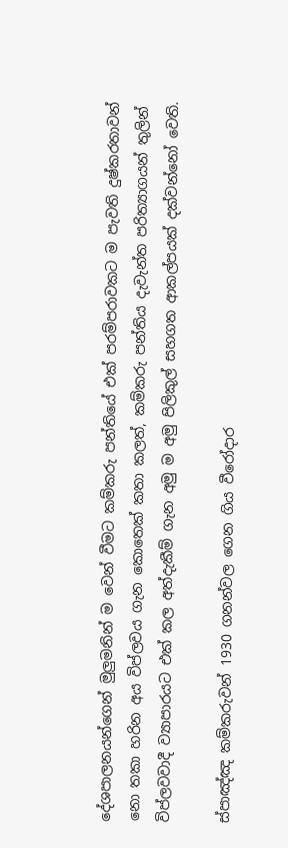දේශපාලනයන්ගෙන් මුලුමනින් ම වෙන් වීමට කම්කරු පන්තියේ එක් පරම්පරාවකට ම පැවති දුෂ්කරතාවන් නො තකා හරින අය විප්ලවය ගැන කොතෙක් කතා කලත්, කම්කරු පන්තිය දැවැන්ත පරිත්‍යාගයන් තුලින් විප්ලවවාදී ව්‍යාපාරයට එක් කල අත්දැකීම් ගැන අමු ම අමු පිලිකුල් සහගත ආකල්පයක් දක්වන්නෝ වෙති.

ස්පාඤ්ඤ කම්කරුවන් 1930 ගනන්වල ගෙන ගිය වීරෝදාර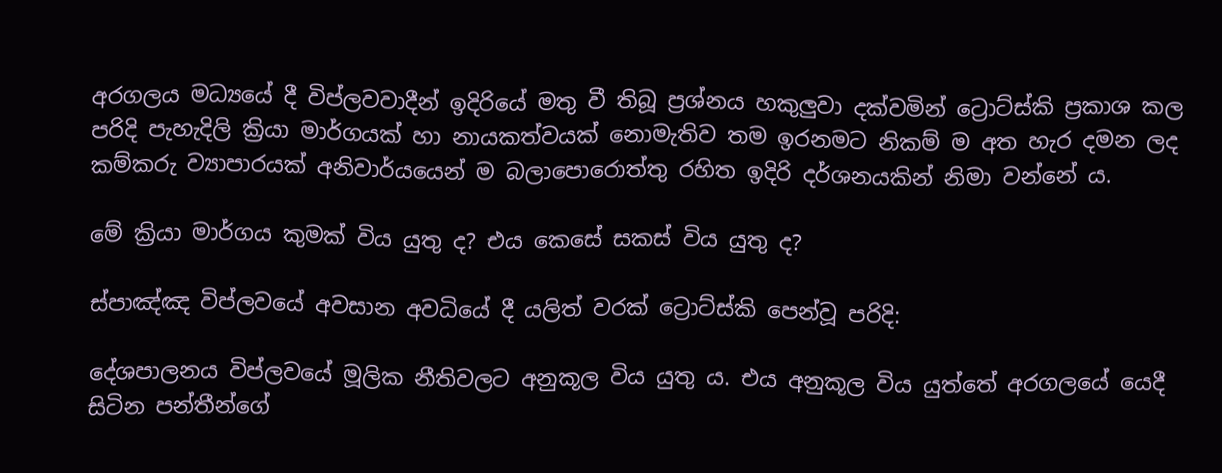අරගලය මධ්‍යයේ දී විප්ලවවාදීන් ඉදිරියේ මතු වී තිබූ ප්‍රශ්නය හකුලුවා දක්වමින් ට්‍රොට්ස්කි ප්‍රකාශ කල පරිදි පැහැදිලි ක්‍රියා මාර්ගයක් හා නායකත්වයක් නොමැතිව තම ඉරනමට නිකම් ම අත හැර දමන ලද කම්කරු ව්‍යාපාරයක් අනිවාර්යයෙන් ම බලාපොරොත්තු රහිත ඉදිරි දර්ශනයකින් නිමා වන්නේ ය.

මේ ක්‍රියා මාර්ගය කුමක් විය යුතු ද? එය කෙසේ සකස් විය යුතු ද?

ස්පාඤ්ඤ විප්ලවයේ අවසාන අවධියේ දී යලිත් වරක් ට්‍රොට්ස්කි පෙන්වූ පරිදි:

දේශපාලනය විප්ලවයේ මූලික නීතිවලට අනුකූල විය යුතු ය. එය අනුකූල විය යුත්තේ අරගලයේ යෙදී සිටින පන්තීන්ගේ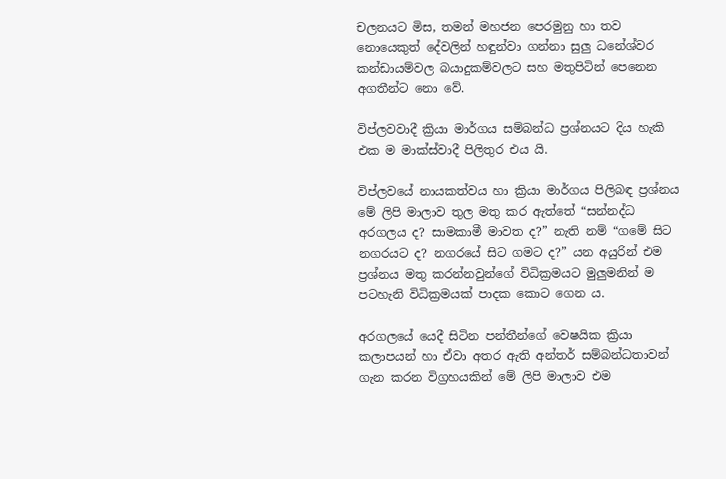චලනයට මිස, තමන් මහජන පෙරමුනු හා තව නොයෙකුත් දේවලින් හඳුන්වා ගන්නා සුලු ධනේශ්වර කන්ඩායම්වල බයාදුකම්වලට සහ මතුපිටින් පෙනෙන අගතීන්ට නො වේ.

විප්ලවවාදී ක්‍රියා මාර්ගය සම්බන්ධ ප්‍රශ්නයට දිය හැකි එක ම මාක්ස්වාදී පිලිතුර එය යි.

විප්ලවයේ නායකත්වය හා ක්‍රියා මාර්ගය පිලිබඳ ප්‍රශ්නය මේ ලිපි මාලාව තුල මතු කර ඇත්තේ “සන්නද්ධ අරගලය ද? සාමකාමී මාවත ද?” නැති නම් “ගමේ සිට නගරයට ද? නගරයේ සිට ගමට ද?” යන අයුරින් එම ප්‍රශ්නය මතු කරන්නවුන්ගේ විධික්‍රමයට මුලුමනින් ම පටහැනි විධික්‍රමයක් පාදක කොට ගෙන ය.

අරගලයේ යෙදී සිටින පන්තීන්ගේ වෙෂයික ක්‍රියා කලාපයන් හා ඒවා අතර ඇති අන්තර් සම්බන්ධතාවන් ගැන කරන විග්‍රහයකින් මේ ලිපි මාලාව එම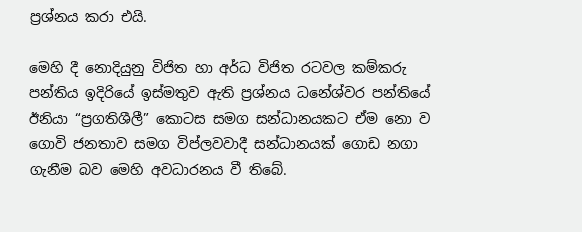ප්‍රශ්නය කරා එයි.

මෙහි දී නොදියුනු විජිත හා අර්ධ විජිත රටවල කම්කරු පන්තිය ඉදිරියේ ඉස්මතුව ඇති ප්‍රශ්නය ධනේශ්වර පන්තියේ ඊනියා “ප්‍රගතිශීලී” කොටස සමග සන්ධානයකට ඒම නො ව ගොවි ජනතාව සමග විප්ලවවාදී සන්ධානයක් ගොඩ නගා ගැනීම බව මෙහි අවධාරනය වී තිබේ.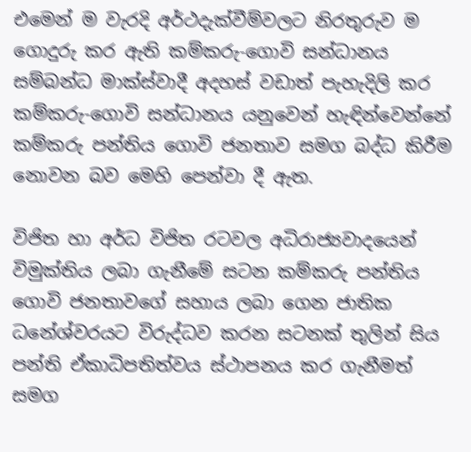එමෙන් ම වැරදි අර්ථදැක්වීම්වලට නිරතුරුව ම ගොදුරු කර ඇති කම්කරු-ගොවි සන්ධානය සම්බන්ධ මාක්ස්වාදී අදහස් වඩාත් පැහැදිලි කර කම්කරු-ගොවි සන්ධානය යනුවෙන් හැඳින්වෙන්නේ කම්කරු පන්තිය ගොවි ජනතාව සමග බද්ධ කිරීම නොවන බව මෙහි පෙන්වා දී ඇත.

විජිත හා අර්ධ විජිත රටවල අධිරාජ්‍යවාදයෙන් විමුක්තිය ලබා ගැනීමේ සටන කම්කරු පන්තිය ගොවි ජනතාවගේ සහාය ලබා ගෙන ජාතික ධනේශ්වරයට විරුද්ධව කරන සටනක් තුලින් සිය පන්ති ඒකාධිපතිත්වය ස්ථාපනය කර ගැනීමත් සමග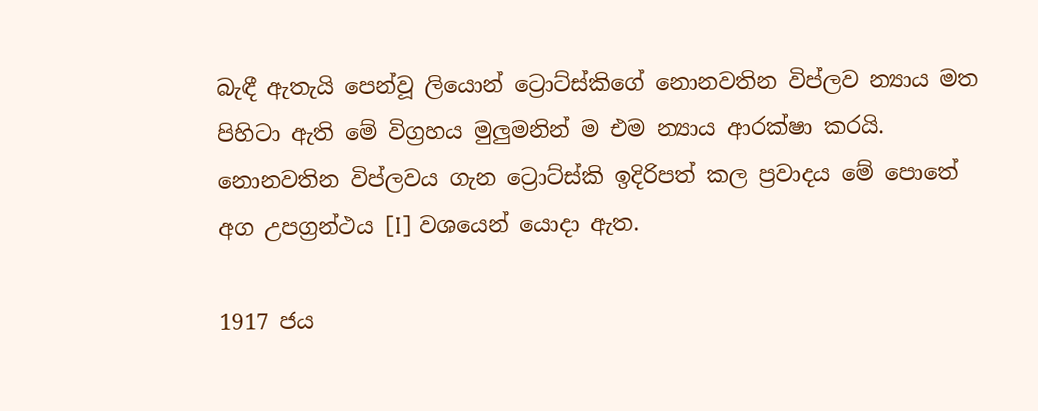බැඳී ඇතැයි පෙන්වූ ලියොන් ට්‍රොට්ස්කිගේ නොනවතින විප්ලව න්‍යාය මත පිහිටා ඇති මේ විග්‍රහය මුලුමනින් ම එම න්‍යාය ආරක්ෂා කරයි. නොනවතින විප්ලවය ගැන ට්‍රොට්ස්කි ඉදිරිපත් කල ප්‍රවාදය මේ පොතේ අග උපග්‍රන්ථය [I] වශයෙන් යොදා ඇත.

1917 ජය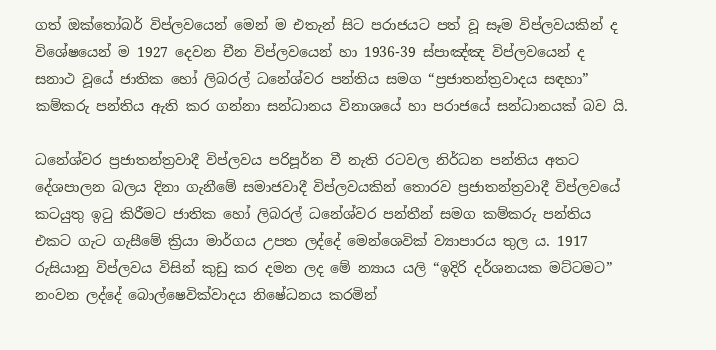ගත් ඔක්තෝබර් විප්ලවයෙන් මෙන් ම එතැන් සිට පරාජයට පත් වූ සෑම විප්ලවයකින් ද විශේෂයෙන් ම 1927 දෙවන චීන විප්ලවයෙන් හා 1936-39 ස්පාඤ්ඤ විප්ලවයෙන් ද සනාථ වූයේ ජාතික හෝ ලිබරල් ධනේශ්වර පන්තිය සමග “ප්‍රජාතන්ත්‍රවාදය සඳහා” කම්කරු පන්තිය ඇති කර ගන්නා සන්ධානය විනාශයේ හා පරාජයේ සන්ධානයක් බව යි.

ධනේශ්වර ප්‍රජාතන්ත්‍රවාදී විප්ලවය පරිපූර්න වී නැති රටවල නිර්ධන පන්තිය අතට දේශපාලන බලය දිනා ගැනීමේ සමාජවාදී විප්ලවයකින් තොරව ප්‍රජාතන්ත්‍රවාදී විප්ලවයේ කටයුතු ඉටු කිරීමට ජාතික හෝ ලිබරල් ධනේශ්වර පන්තීන් සමග කම්කරු පන්තිය එකට ගැට ගැසීමේ ක්‍රියා මාර්ගය උපත ලද්දේ මෙන්ශෙවික් ව්‍යාපාරය තුල ය. 1917 රුසියානු විප්ලවය විසින් කුඩු කර දමන ලද මේ න්‍යාය යලි “ඉදිරි දර්ශනයක මට්ටමට” නංවන ලද්දේ බොල්ෂෙවික්වාදය නිෂේධනය කරමින්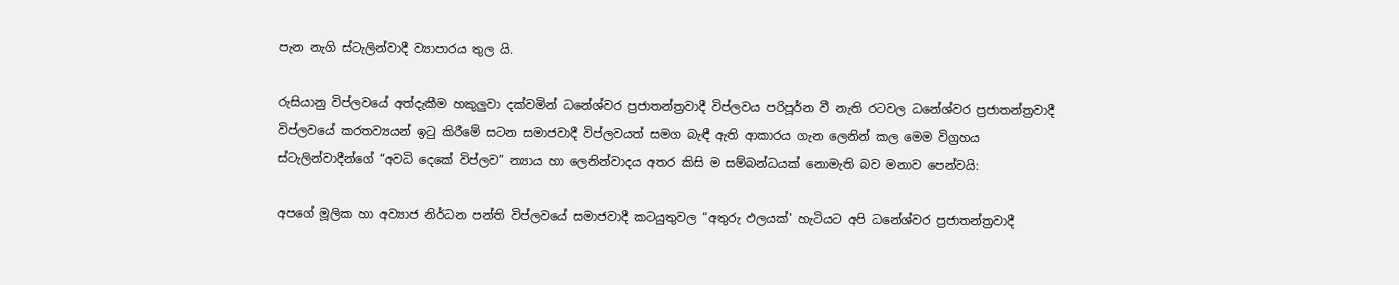පැන නැගි ස්ටැලින්වාදී ව්‍යාපාරය තුල යි.

රුසියානු විප්ලවයේ අත්දැකීම හකුලුවා දක්වමින් ධනේශ්වර ප්‍රජාතන්ත්‍රවාදී විප්ලවය පරිපූර්න වී නැති රටවල ධනේශ්වර ප්‍රජාතන්ත්‍රවාදී විප්ලවයේ කරතව්‍යයන් ඉටු කිරීමේ සටන සමාජවාදී විප්ලවයත් සමග බැඳී ඇති ආකාරය ගැන ලෙනින් කල මෙම විග්‍රහය ස්ටැලින්වාදීන්ගේ “අවධි දෙකේ විප්ලව” න්‍යාය හා ලෙනින්වාදය අතර කිසි ම සම්බන්ධයක් නොමැති බව මනාව පෙන්වයි:

අපගේ මූලික හා අව්‍යාජ නිර්ධන පන්ති විප්ලවයේ සමාජවාදී කටයුතුවල “අතුරු ඵලයක්' හැටියට අපි ධනේශ්වර ප්‍රජාතන්ත්‍රවාදී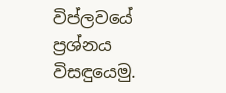විප්ලවයේ ප්‍රශ්නය විසඳුයෙමු.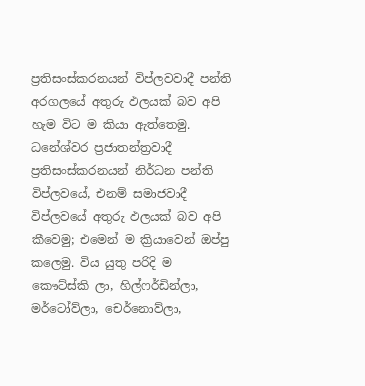ප්‍රතිසංස්කරනයන් විප්ලවවාදී පන්ති අරගලයේ අතුරු ඵලයක් බව අපි හැම විට ම කියා ඇත්තෙමු. ධනේශ්වර ප්‍රජාතන්ත්‍රවාදී ප්‍රතිසංස්කරනයන් නිර්ධන පන්ති විප්ලවයේ, එනම් සමාජවාදී විප්ලවයේ අතුරු ඵලයක් බව අපි කීවෙමු; එමෙන් ම ක්‍රියාවෙන් ඔප්පු කලෙමු. විය යුතු පරිදි ම කෞට්ස්කි ලා, හිල්ෆර්ඩින්ලා, මර්ටෝව්ලා, චෙර්නොව්ලා,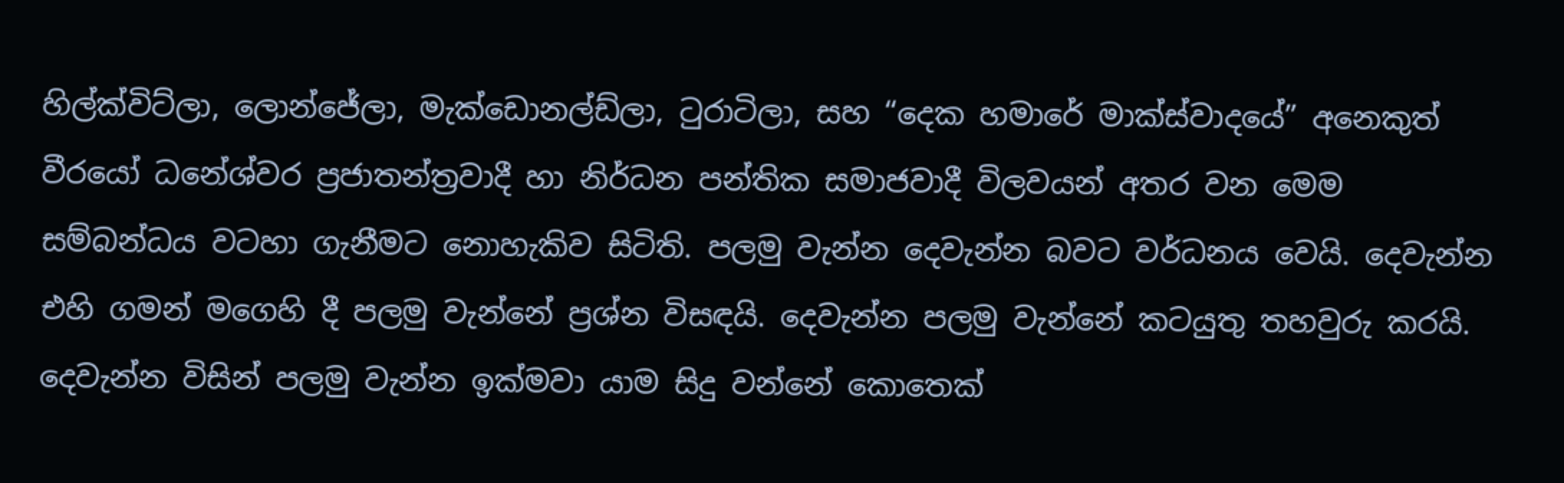හිල්ක්විට්ලා, ලොන්ජේලා, මැක්ඩොනල්ඩ්ලා, ටුරාටිලා, සහ “දෙක හමාරේ මාක්ස්වාදයේ” අනෙකුත් වීරයෝ ධනේශ්වර ප්‍රජාතන්ත්‍රවාදී හා නිර්ධන පන්තික සමාජවාදී විලවයන් අතර වන මෙම සම්බන්ධය වටහා ගැනීමට නොහැකිව සිටිති. පලමු වැන්න දෙවැන්න බවට වර්ධනය වෙයි. දෙවැන්න එහි ගමන් මගෙහි දී පලමු වැන්නේ ප්‍රශ්න විසඳයි. දෙවැන්න පලමු වැන්නේ කටයුතු තහවුරු කරයි. දෙවැන්න විසින් පලමු වැන්න ඉක්මවා යාම සිදු වන්නේ කොතෙක්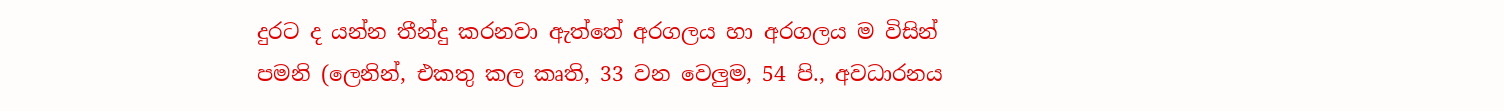දුරට ද යන්න තීන්දු කරනවා ඇත්තේ අරගලය හා අරගලය ම විසින් පමනි (ලෙනින්, එකතු කල කෘති, 33 වන වෙලුම, 54 පි., අවධාරනය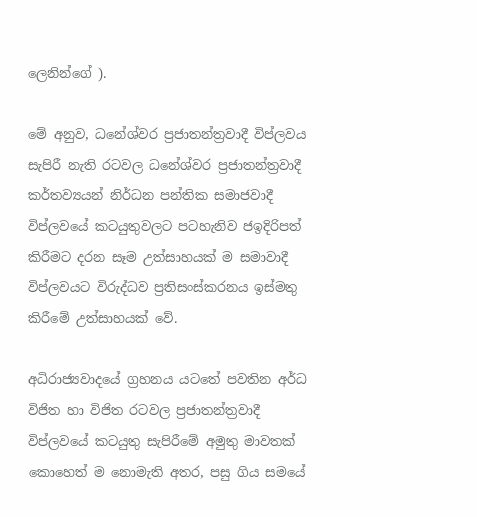ලෙනින්ගේ ).

මේ අනුව, ධනේශ්වර ප්‍රජාතන්ත්‍රවාදී විප්ලවය සැපිරී නැති රටවල ධනේශ්වර ප්‍රජාතන්ත්‍රවාදී කර්තව්‍යයන් නිර්ධන පන්තික සමාජවාදී විප්ලවයේ කටයුතුවලට පටහැනිව ජඉදිරිපත් කිරීමට දරන සෑම උත්සාහයක් ම සමාවාදී විප්ලවයට විරුද්ධව ප්‍රතිසංස්කරනය ඉස්මතු කිරීමේ උත්සාහයක් වේ.

අධිරාජ්‍යවාදයේ ග්‍රහනය යටතේ පවතින අර්ධ විජිත හා විජිත රටවල ප්‍රජාතන්ත්‍රවාදී විප්ලවයේ කටයුතු සැපිරීමේ අමුතු මාවතක් කොහෙත් ම නොමැති අතර, පසු ගිය සමයේ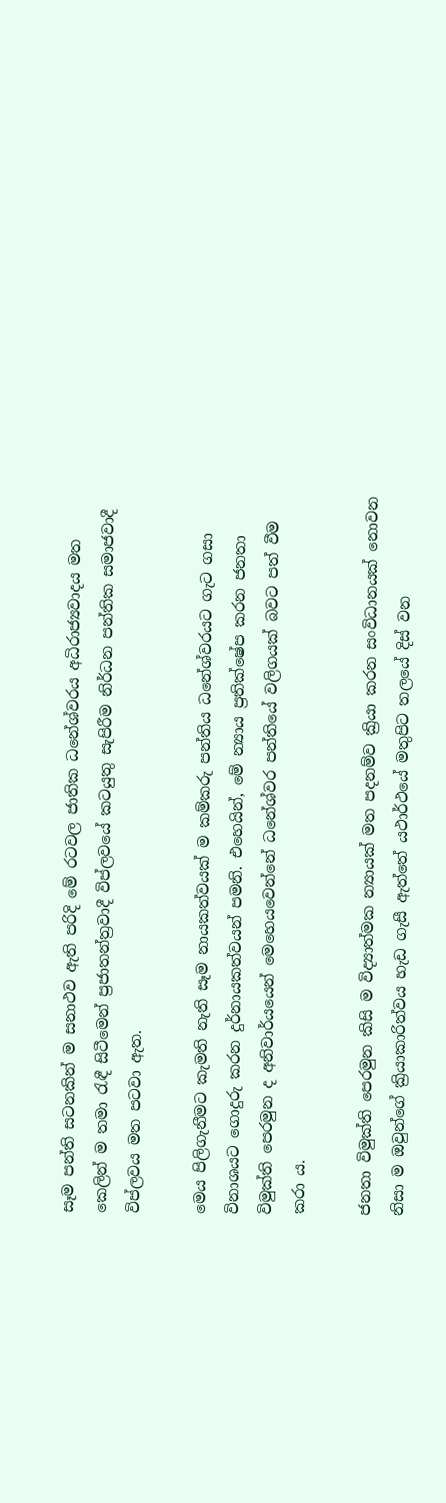සෑම පන්ති සටනකින් ම සනාථව ඇති පරිදි මේ රටවල ජාතික ධනේශ්වරය අධිරාජ්‍යවාදය මත කෙලින් ම තමා රැඳී සිටීමෙන් ප්‍රජාතන්ත්‍රවාදී විප්ලවයේ කටයුතු සැපිරීම නිර්ධන පන්තික සමාජවාදී විප්ලවය මත පටවා ඇත.

මෙය පිලිගැනීමට කැමති නැති සෑම නායකත්වයක් ම කම්කරු පන්තිය ධනේශ්වරයට ගැට ගසා විනාශයට ගොදුරු කරන දුර්නායකත්වයන් පමනි. එහෙයින්, මේ න්‍යාය ප්‍රතික්ෂේප කරන ජනතා විමුක්ති පෙරමුන ද අනිවාර්යයෙන් මෙහෙයවෙන්නේ ධනේශ්වර පන්තියේ වලිගයක් බවට පත් වීම කරා ය.

ජනතා විමුක්ති පෙරමුන කිසි ම විද්‍යාත්මක න්‍යායක් මත පදනම්ව ක්‍රියා කරන සංවිධානයක් නොවන නිසා ම ඔවුන්ගේ ක්‍රියාකාරිත්වය හැඩ ගැසී ඇත්තේ යථාර්ථයේ මතුපිට තලයේ දිස් වන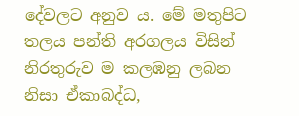දේවලට අනුව ය. මේ මතුපිට තලය පන්ති අරගලය විසින් නිරතුරුව ම කලඹනු ලබන නිසා ඒකාබද්ධ,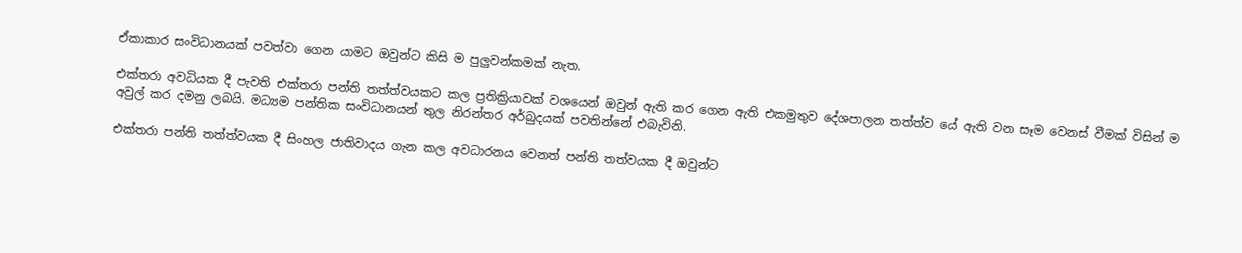ඒකාකාර සංවිධානයක් පවත්වා ගෙන යාමට ඔවුන්ට කිසි ම පුලුවන්කමක් නැත.

එක්තරා අවධියක දී පැවති එක්තරා පන්ති තත්ත්වයකට කල ප්‍රතික්‍රියාවක් වශයෙන් ඔවුන් ඇති කර ගෙන ඇති එකමුතුව දේශපාලන තත්ත්ව යේ ඇති වන සෑම වෙනස් වීමක් විසින් ම අවුල් කර දමනු ලබයි. මධ්‍යම පන්තික සංවිධානයන් තුල නිරන්තර අර්බුදයක් පවතින්නේ එබැවිනි.

එක්තරා පන්ති තත්ත්වයක දී සිංහල ජාතිවාදය ගැන කල අවධාරනය වෙනත් පන්ති තත්වයක දී ඔවුන්ට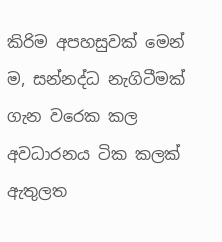කිරිම අපහසුවක් මෙන් ම, සන්නද්ධ නැගිටීමක් ගැන වරෙක කල අවධාරනය ටික කලක් ඇතුලත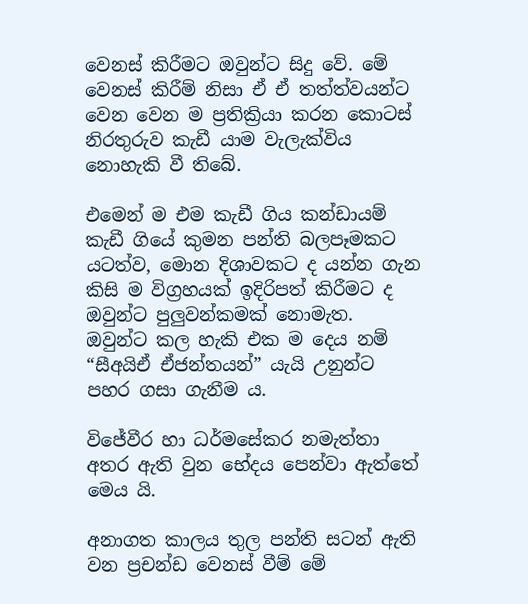වෙනස් කිරීමට ඔවුන්ට සිදු වේ. මේ වෙනස් කිරීම් නිසා ඒ ඒ තත්ත්වයන්ට වෙන වෙන ම ප්‍රතික්‍රියා කරන කොටස් නිරතුරුව කැඩී යාම වැලැක්විය නොහැකි වී තිබේ.

එමෙන් ම එම කැඩී ගිය කන්ඩායම් කැඩී ගියේ කුමන පන්ති බලපෑමකට යටත්ව, මොන දිශාවකට ද යන්න ගැන කිසි ම විග්‍රහයක් ඉදිරිපත් කිරීමට ද ඔවුන්ට පුලුවන්කමක් නොමැත. ඔවුන්ට කල හැකි එක ම දෙය නම් “සීඅයිඒ ඒජන්තයන්” යැයි උනුන්ට පහර ගසා ගැනීම ය.

විජේවීර හා ධර්මසේකර නමැත්තා අතර ඇති වුන භේදය පෙන්වා ඇත්තේ මෙය යි.

අනාගත කාලය තුල පන්ති සටන් ඇති වන ප්‍රචන්ඩ වෙනස් වීම් මේ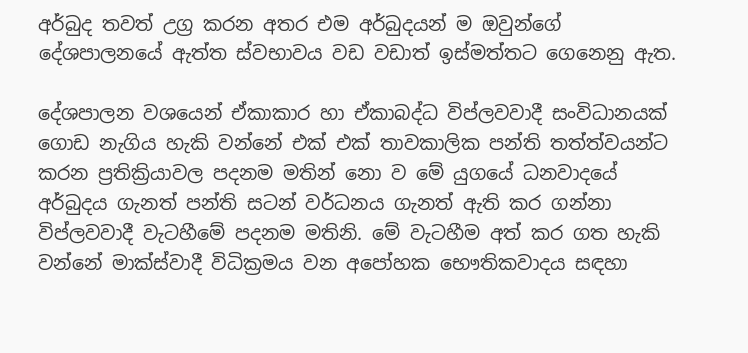අර්බුද තවත් උග්‍ර කරන අතර එම අර්බුදයන් ම ඔවුන්ගේ දේශපාලනයේ ඇත්ත ස්වභාවය වඩ වඩාත් ඉස්මත්තට ගෙනෙනු ඇත.

දේශපාලන වශයෙන් ඒකාකාර හා ඒකාබද්ධ විප්ලවවාදී සංවිධානයක් ගොඩ නැගිය හැකි වන්නේ එක් එක් තාවකාලික පන්ති තත්ත්වයන්ට කරන ප්‍රතික්‍රියාවල පදනම මතින් නො ව මේ යුගයේ ධනවාදයේ අර්බුදය ගැනත් පන්ති සටන් වර්ධනය ගැනත් ඇති කර ගන්නා විප්ලවවාදී වැටහීමේ පදනම මතිනි. මේ වැටහීම අත් කර ගත හැකි වන්නේ මාක්ස්වාදී විධික්‍රමය වන අපෝහක භෞතිකවාදය සඳහා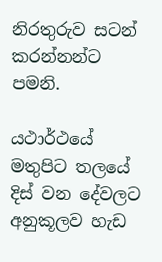නිරතුරුව සටන් කරන්නන්ට පමනි.

යථාර්ථයේ මතුපිට තලයේ දිස් වන දේවලට අනුකූලව හැඩ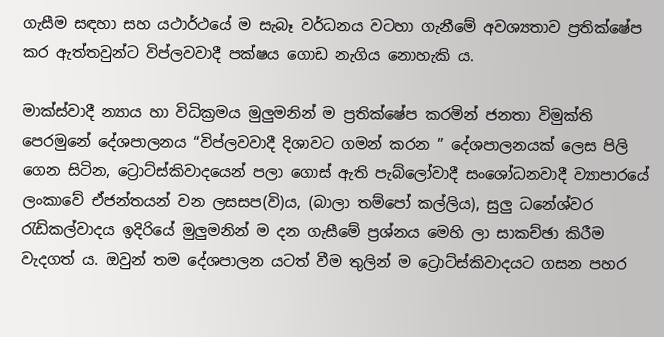ගැසීම සඳහා සහ යථාර්ථයේ ම සැබෑ වර්ධනය වටහා ගැනීමේ අවශ්‍යතාව ප්‍රතික්ෂේප කර ඇත්තවුන්ට විප්ලවවාදී පක්ෂය ගොඩ නැගිය නොහැකි ය.

මාක්ස්වාදී න්‍යාය හා විධික්‍රමය මුලුමනින් ම ප්‍රතික්ෂේප කරමින් ජනතා විමුක්ති පෙරමුනේ දේශපාලනය “විප්ලවවාදී දිශාවට ගමන් කරන ” දේශපාලනයක් ලෙස පිලි ගෙන සිටින, ට්‍රොට්ස්කිවාදයෙන් පලා ගොස් ඇති පැබ්ලෝවාදී සංශෝධනවාදී ව්‍යාපාරයේ ලංකාවේ ඒජන්තයන් වන ලසසප(වි)ය, (බාලා තම්පෝ කල්ලිය), සුලු ධනේශ්වර රැඩිකල්වාදය ඉදිරියේ මුලුමනින් ම දන ගැසීමේ ප්‍රශ්නය මෙහි ලා සාකච්ඡා කිරීම වැදගත් ය. ඔවුන් තම දේශපාලන යටත් වීම තුලින් ම ට්‍රොට්ස්කිවාදයට ගසන පහර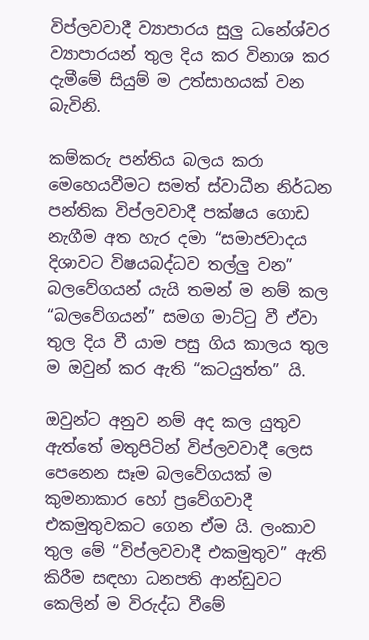විප්ලවවාදී ව්‍යාපාරය සුලු ධනේශ්වර ව්‍යාපාරයන් තුල දිය කර විනාශ කර දැමීමේ සියුම් ම උත්සාහයක් වන බැවිනි.

කම්කරු පන්තිය බලය කරා මෙහෙයවීමට සමත් ස්වාධීන නිර්ධන පන්තික විප්ලවවාදී පක්ෂය ගොඩ නැගීම අත හැර දමා “සමාජවාදය දිශාවට විෂයබද්ධව තල්ලු වන” බලවේගයන් යැයි තමන් ම නම් කල “බලවේගයන්” සමග මාට්ටු වී ඒවා තුල දිය වී යාම පසු ගිය කාලය තුල ම ඔවුන් කර ඇති “කටයුත්ත” යි.

ඔවුන්ට අනුව නම් අද කල යුතුව ඇත්තේ මතුපිටින් විප්ලවවාදී ලෙස පෙනෙන සෑම බලවේගයක් ම කුමනාකාර හෝ ප්‍රවේගවාදී එකමුතුවකට ගෙන ඒම යි. ලංකාව තුල මේ “විප්ලවවාදී එකමුතුව” ඇති කිරීම සඳහා ධනපති ආන්ඩුවට කෙලින් ම විරුද්ධ වීමේ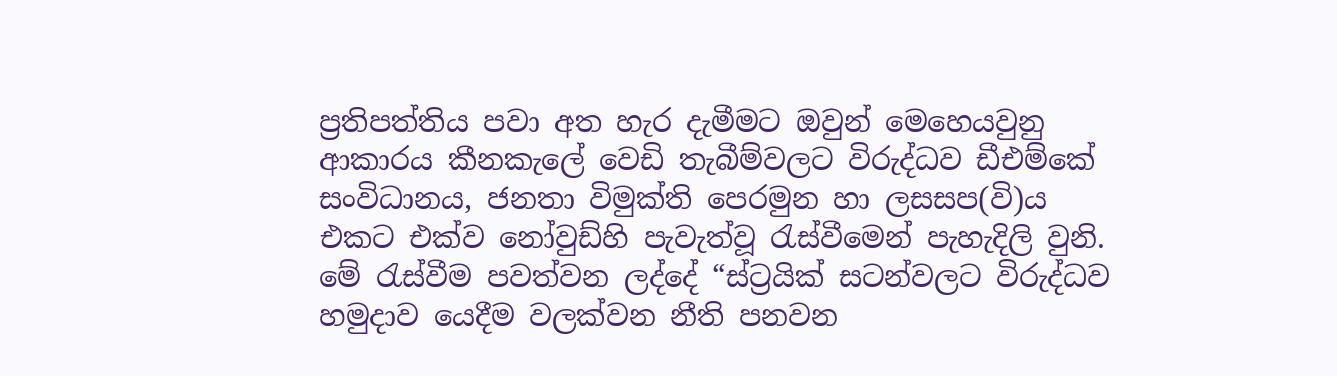ප්‍රතිපත්තිය පවා අත හැර දැමීමට ඔවුන් මෙහෙයවුනු ආකාරය කීනකැලේ වෙඩි තැබීම්වලට විරුද්ධව ඩීඑම්කේ සංවිධානය, ජනතා විමුක්ති පෙරමුන හා ලසසප(වි)ය එකට එක්ව නෝවුඩ්හි පැවැත්වූ රැස්වීමෙන් පැහැදිලි වුනි. මේ රැස්වීම පවත්වන ලද්දේ “ස්ට්‍රයික් සටන්වලට විරුද්ධව හමුදාව යෙදීම වලක්වන නීති පනවන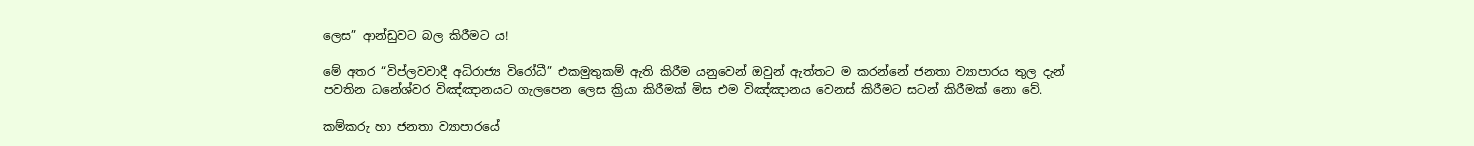ලෙස” ආන්ඩුවට බල කිරීමට ය!

මේ අතර “විප්ලවවාදී අධිරාජ්‍ය විරෝධී” එකමුතුකම් ඇති කිරීම යනුවෙන් ඔවුන් ඇත්තට ම කරන්නේ ජනතා ව්‍යාපාරය තුල දැන් පවතින ධනේශ්වර විඤ්ඤානයට ගැලපෙන ලෙස ක්‍රියා කිරීමක් මිස එම විඤ්ඤානය වෙනස් කිරීමට සටන් කිරීමක් නො වේ.

කම්කරු හා ජනතා ව්‍යාපාරයේ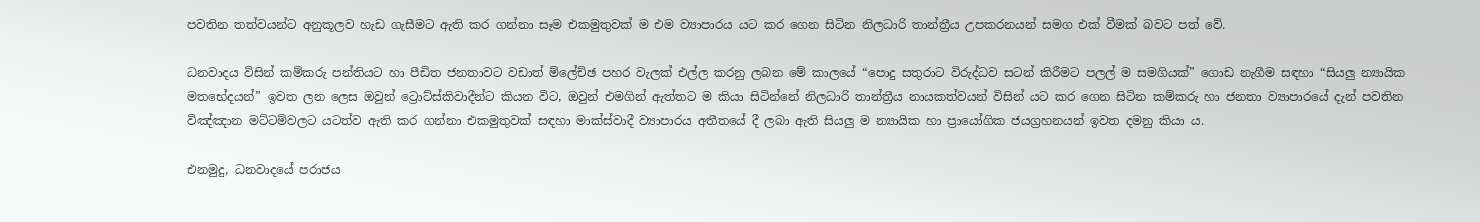පවතින තත්වයන්ට අනුකූලව හැඩ ගැසීමට ඇති කර ගන්නා සෑම එකමුතුවක් ම එම ව්‍යාපාරය යට කර ගෙන සිටින නිලධාරි තාන්ත්‍රීය උපකරනයන් සමග එක් වීමක් බවට පත් වේ.

ධනවාදය විසින් කම්කරු පන්තියට හා පීඩිත ජනතාවට වඩාත් ම්ලේච්ඡ පහර වැලක් එල්ල කරනු ලබන මේ කාලයේ “පොදු සතුරාට විරුද්ධව සටන් කිරීමට පලල් ම සමගියක්” ගොඩ නැගීම සඳහා “සියලු න්‍යායික මතභේදයන්” ඉවත ලන ලෙස ඔවුන් ට්‍රොට්ස්කිවාදීන්ට කියන විට, ඔවුන් එමගින් ඇත්තට ම කියා සිටින්නේ නිලධාරි තාන්ත්‍රීය නායකත්වයන් විසින් යට කර ගෙන සිටින කම්කරු හා ජනතා ව්‍යාපාරයේ දැන් පවතින විඤ්ඤාන මට්ටම්වලට යටත්ව ඇති කර ගන්නා එකමුතුවක් සඳහා මාක්ස්වාදී ව්‍යාපාරය අතීතයේ දී ලබා ඇති සියලු ම න්‍යායික හා ප්‍රායෝගික ජයග්‍රහනයන් ඉවත දමනු කියා ය.

එනමුදු, ධනවාදයේ පරාජය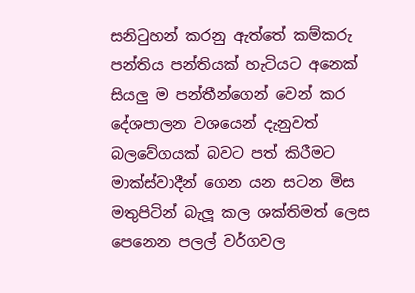සනිටුහන් කරනු ඇත්තේ කම්කරු පන්තිය පන්තියක් හැටියට අනෙක් සියලු ම පන්තීන්ගෙන් වෙන් කර දේශපාලන වශයෙන් දැනුවත් බලවේගයක් බවට පත් කිරීමට මාක්ස්වාදීන් ගෙන යන සටන මිස මතුපිටින් බැලූ කල ශක්තිමත් ලෙස පෙනෙන පලල් වර්ගවල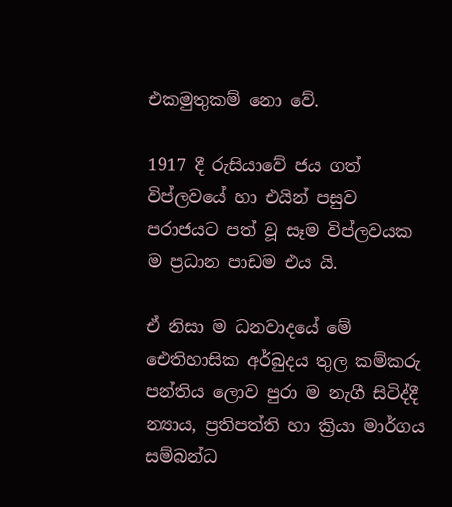එකමුතුකම් නො වේ.

1917 දී රුසියාවේ ජය ගත් විප්ලවයේ හා එයින් පසුව පරාජයට පත් වූ සෑම විප්ලවයක ම ප්‍රධාන පාඩම එය යි.

ඒ නිසා ම ධනවාදයේ මේ ඓතිහාසික අර්බුදය තුල කම්කරු පන්තිය ලොව පුරා ම නැගී සිටිද්දී න්‍යාය, ප්‍රතිපත්ති හා ක්‍රියා මාර්ගය සම්බන්ධ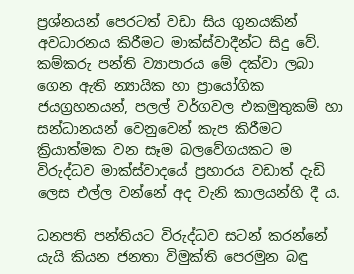ප්‍රශ්නයන් පෙරටත් වඩා සිය ගුනයකින් අවධාරනය කිරීමට මාක්ස්වාදීන්ට සිදු වේ. කම්කරු පන්ති ව්‍යාපාරය මේ දක්වා ලබා ගෙන ඇති න්‍යායික හා ප්‍රායෝගික ජයග්‍රහනයන්, පලල් වර්ගවල එකමුතුකම් හා සන්ධානයන් වෙනුවෙන් කැප කිරීමට ක්‍රියාත්මක වන සෑම බලවේගයකට ම විරුද්ධව මාක්ස්වාදයේ ප්‍රහාරය වඩාත් දැඩි ලෙස එල්ල වන්නේ අද වැනි කාලයන්හි දී ය.

ධනපති පන්තියට විරුද්ධව සටන් කරන්නේ යැයි කියන ජනතා විමුක්ති පෙරමුන බඳු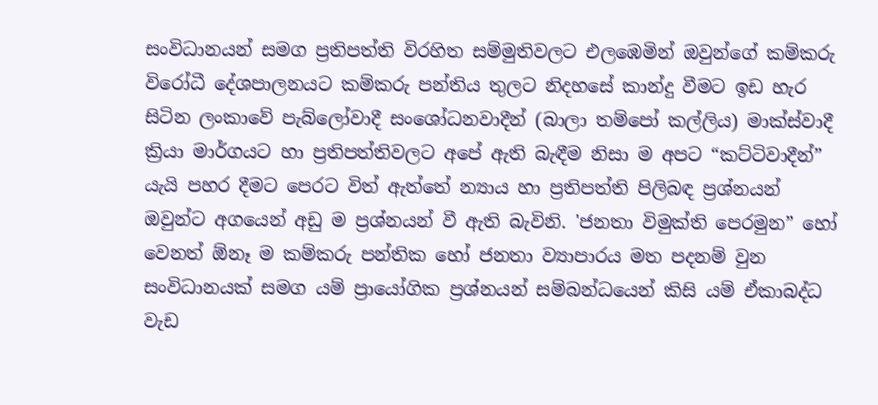සංවිධානයන් සමග ප්‍රතිපත්ති විරහිත සම්මුතිවලට එලඹෙමින් ඔවුන්ගේ කම්කරු විරෝධී දේශපාලනයට කම්කරු පන්තිය තුලට නිදහසේ කාන්දු වීමට ඉඩ හැර සිටින ලංකාවේ පැබ්ලෝවාදී සංශෝධනවාදීන් (බාලා තම්පෝ කල්ලිය) මාක්ස්වාදී ක්‍රියා මාර්ගයට හා ප්‍රතිපත්තිවලට අපේ ඇති බැඳීම නිසා ම අපට “කට්ටිවාදීන්” යැයි පහර දීමට පෙරට විත් ඇත්තේ න්‍යාය හා ප්‍රතිපත්ති පිලිබඳ ප්‍රශ්නයන් ඔවුන්ට අගයෙන් අඩු ම ප්‍රශ්නයන් වී ඇති බැවිනි. 'ජනතා විමුක්ති පෙරමුන” හෝ වෙනත් ඕනෑ ම කම්කරු පන්තික හෝ ජනතා ව්‍යාපාරය මත පදනම් වුන සංවිධානයක් සමග යම් ප්‍රායෝගික ප්‍රශ්නයන් සම්බන්ධයෙන් කිසි යම් ඒකාබද්ධ වැඩ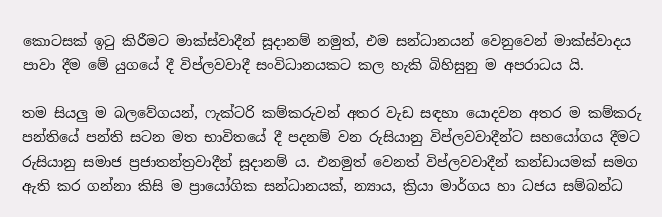කොටසක් ඉටු කිරීමට මාක්ස්වාදීන් සූදානම් නමුත්, එම සන්ධානයන් වෙනුවෙන් මාක්ස්වාදය පාවා දීම මේ යුගයේ දී විප්ලවවාදී සංවිධානයකට කල හැකි බිහිසුනු ම අපරාධය යි.

තම සියලු ම බලවේගයන්, ෆැක්ටරි කම්කරුවන් අතර වැඩ සඳහා යොදවන අතර ම කම්කරු පන්තියේ පන්ති සටන මත භාවිතයේ දී පදනම් වන රුසියානු විප්ලවවාදීන්ට සහයෝගය දීමට රුසියානු සමාජ ප්‍රජාතන්ත්‍රවාදීන් සූදානම් ය. එනමුත් වෙනත් විප්ලවවාදීන් කන්ඩායමක් සමග ඇති කර ගන්නා කිසි ම ප්‍රායෝගික සන්ධානයක්, න්‍යාය, ක්‍රියා මාර්ගය හා ධජය සම්බන්ධ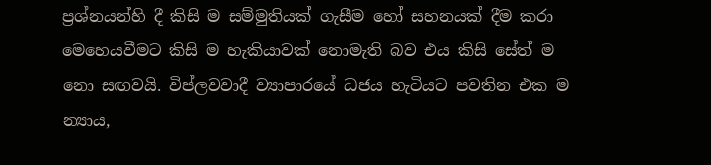ප්‍රශ්නයන්හි දී කිසි ම සම්මුතියක් ගැසීම හෝ සහනයක් දීම කරා මෙහෙයවීමට කිසි ම හැකියාවක් නොමැති බව එය කිසි සේත් ම නො සඟවයි. විප්ලවවාදී ව්‍යාපාරයේ ධජය හැටියට පවතින එක ම න්‍යාය,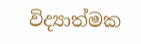විද්‍යාත්මක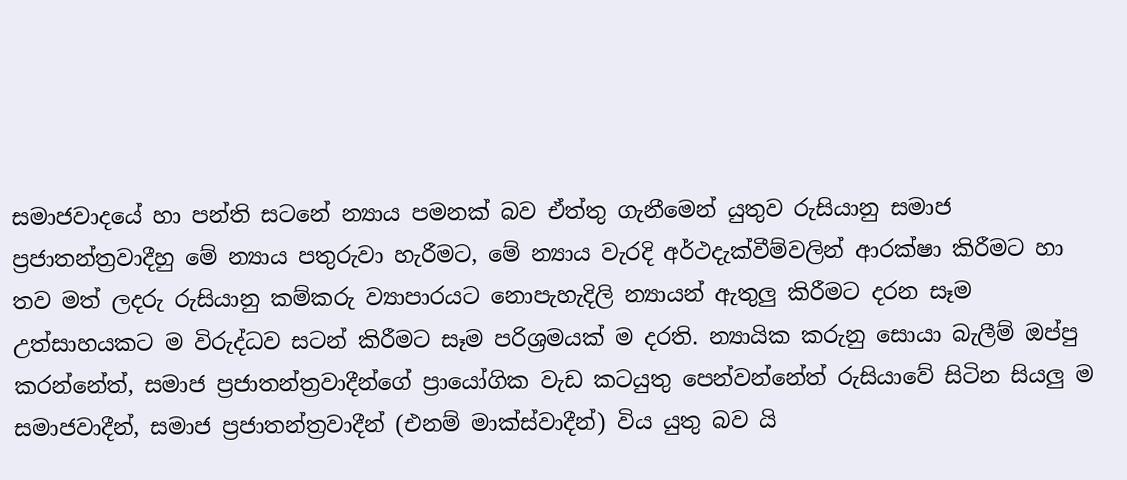සමාජවාදයේ හා පන්ති සටනේ න්‍යාය පමනක් බව ඒත්තු ගැනීමෙන් යුතුව රුසියානු සමාජ ප්‍රජාතන්ත්‍රවාදීහු මේ න්‍යාය පතුරුවා හැරීමට, මේ න්‍යාය වැරදි අර්ථදැක්වීම්වලින් ආරක්ෂා කිරීමට හා තව මත් ලදරු රුසියානු කම්කරු ව්‍යාපාරයට නොපැහැදිලි න්‍යායන් ඇතුලු කිරීමට දරන සෑම උත්සාහයකට ම විරුද්ධව සටන් කිරීමට සෑම පරිශ්‍රමයක් ම දරති. න්‍යායික කරුනු සොයා බැලීම් ඔප්පු කරන්නේත්, සමාජ ප්‍රජාතන්ත්‍රවාදීන්ගේ ප්‍රායෝගික වැඩ කටයුතු පෙන්වන්නේත් රුසියාවේ සිටින සියලු ම සමාජවාදීන්, සමාජ ප්‍රජාතන්ත්‍රවාදීන් (එනම් මාක්ස්වාදීන්) විය යුතු බව යි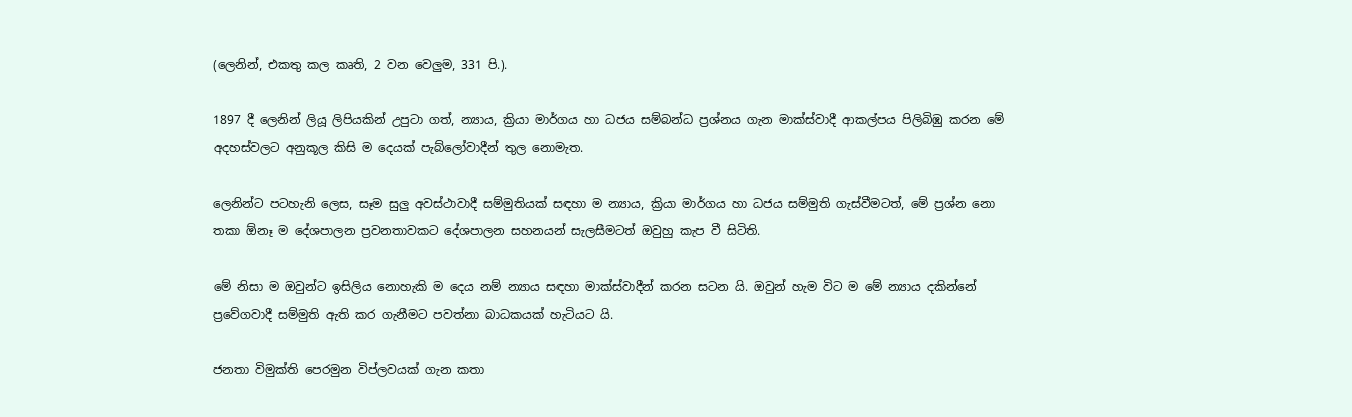(ලෙනින්, එකතු කල කෘති, 2 වන වෙලුම, 331 පි.).

1897 දී ලෙනින් ලියූ ලිපියකින් උපුටා ගත්, න්‍යාය, ක්‍රියා මාර්ගය හා ධජය සම්බන්ධ ප්‍රශ්නය ගැන මාක්ස්වාදී ආකල්පය පිලිබිඹු කරන මේ අදහස්වලට අනුකූල කිසි ම දෙයක් පැබ්ලෝවාදීන් තුල නොමැත.

ලෙනින්ට පටහැනි ලෙස, සෑම සුලු අවස්ථාවාදී සම්මුතියක් සඳහා ම න්‍යාය, ක්‍රියා මාර්ගය හා ධජය සම්මුති ගැස්වීමටත්, මේ ප්‍රශ්න නො තකා ඕනෑ ම දේශපාලන ප්‍රවනතාවකට දේශපාලන සහනයන් සැලසීමටත් ඔවුහු කැප වී සිටිති.

මේ නිසා ම ඔවුන්ට ඉසිලිය නොහැකි ම දෙය නම් න්‍යාය සඳහා මාක්ස්වාදීන් කරන සටන යි. ඔවුන් හැම විට ම මේ න්‍යාය දකින්නේ ප්‍රවේගවාදී සම්මුති ඇති කර ගැනීමට පවත්නා බාධකයක් හැටියට යි.

ජනතා විමුක්ති පෙරමුන විප්ලවයක් ගැන කතා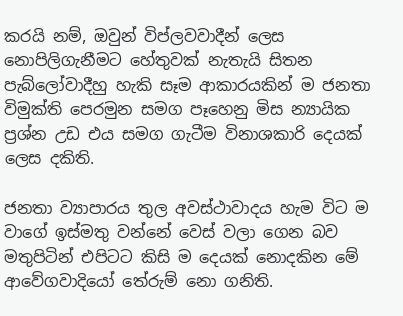කරයි නම්, ඔවුන් විප්ලවවාදීන් ලෙස නොපිලිගැනීමට හේතුවක් නැතැයි සිතන පැබ්ලෝවාදීහු හැකි සෑම ආකාරයකින් ම ජනතා විමුක්ති පෙරමුන සමග පෑහෙනු මිස න්‍යායික ප්‍රශ්න උඩ එය සමග ගැටීම විනාශකාරි දෙයක් ලෙස දකිති.

ජනතා ව්‍යාපාරය තුල අවස්ථාවාදය හැම විට ම වාගේ ඉස්මතු වන්නේ වෙස් වලා ගෙන බව මතුපිටින් එපිටට කිසි ම දෙයක් නොදකින මේ ආවේගවාදියෝ තේරුම් නො ගනිති.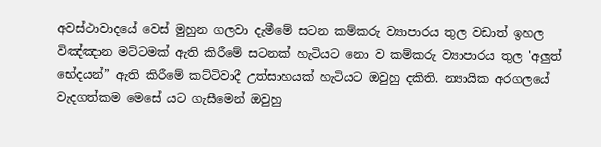අවස්ථාවාදයේ වෙස් මුහුන ගලවා දැමීමේ සටන කම්කරු ව්‍යාපාරය තුල වඩාත් ඉහල විඤ්ඤාන මට්ටමක් ඇති කිරීමේ සටනක් හැටියට නො ව කම්කරු ව්‍යාපාරය තුල 'අලුත් භේදයන්” ඇති කිරීමේ කට්ටිවාදී උත්සාහයක් හැටියට ඔවුහු දකිති. න්‍යායික අරගලයේ වැදගත්කම මෙසේ යට ගැසීමෙන් ඔවුහු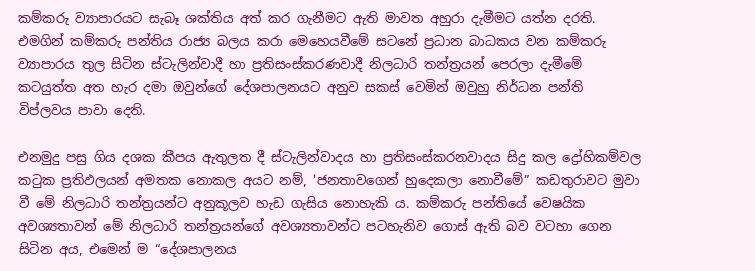කම්කරු ව්‍යාපාරයට සැබෑ ශක්තිය අත් කර ගැනීමට ඇති මාවත අහුරා දැමීමට යත්න දරති. එමගින් කම්කරු පන්තිය රාජ්‍ය බලය කරා මෙහෙයවීමේ සටනේ ප්‍රධාන බාධකය වන කම්කරු ව්‍යාපාරය තුල සිටින ස්ටැලින්වාදී හා ප්‍රතිසංස්කරණවාදී නිලධාරි තන්ත්‍රයන් පෙරලා දැමීමේ කටයුත්ත අත හැර දමා ඔවුන්ගේ දේශපාලනයට අනුව සකස් වෙමින් ඔවුහු නිර්ධන පන්ති විප්ලවය පාවා දෙති.

එනමුදු පසු ගිය දශක කීපය ඇතුලත දී ස්ටැලින්වාදය හා ප්‍රතිසංස්කරනවාදය සිදු කල ද්‍රෝහිකම්වල කටුක ප්‍රතිඵලයන් අමතක නොකල අයට නම්, 'ජනතාවගෙන් හුදෙකලා නොවීමේ” කඩතුරාවට මුවා වී මේ නිලධාරි තන්ත්‍රයන්ට අනුකූලව හැඩ ගැසිය නොහැකි ය. කම්කරු පන්තියේ වෙෂයික අවශ්‍යතාවන් මේ නිලධාරි තන්ත්‍රයන්ගේ අවශ්‍යතාවන්ට පටහැනිව ගොස් ඇති බව වටහා ගෙන සිටින අය, එමෙන් ම “දේශපාලනය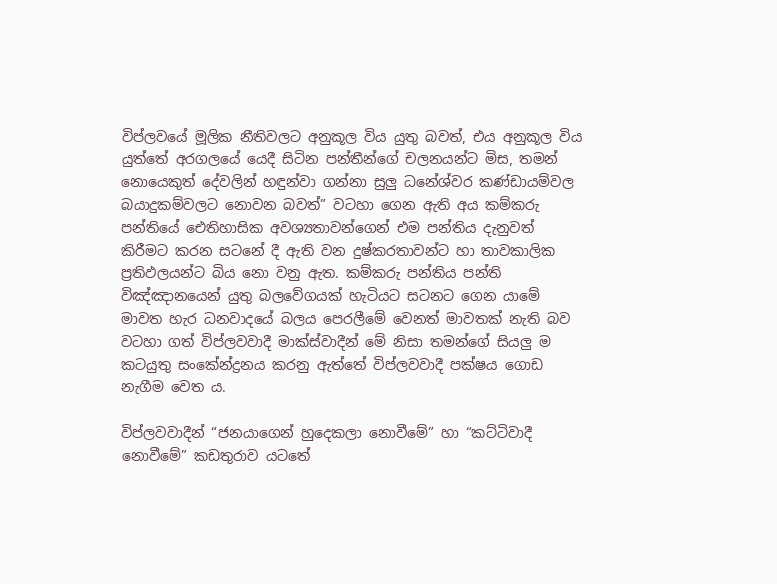විප්ලවයේ මූලික නීතිවලට අනුකූල විය යුතු බවත්, එය අනුකූල විය යුත්තේ අරගලයේ යෙදී සිටින පන්තීන්ගේ චලනයන්ට මිස, තමන් නොයෙකුත් දේවලින් හඳුන්වා ගන්නා සුලු ධනේශ්වර කණ්ඩායම්වල බයාදුකම්වලට නොවන බවත්” වටහා ගෙන ඇති අය කම්කරු පන්තියේ ඓතිහාසික අවශ්‍යතාවන්ගෙන් එම පන්තිය දැනුවත් කිරීමට කරන සටනේ දී ඇති වන දුෂ්කරතාවන්ට හා තාවකාලික ප්‍රතිඵලයන්ට බිය නො වනු ඇත. කම්කරු පන්තිය පන්ති විඤ්ඤානයෙන් යුතු බලවේගයක් හැටියට සටනට ගෙන යාමේ මාවත හැර ධනවාදයේ බලය පෙරලීමේ වෙනත් මාවතක් නැති බව වටහා ගත් විප්ලවවාදී මාක්ස්වාදීන් මේ නිසා තමන්ගේ සියලු ම කටයුතු සංකේන්ද්‍රනය කරනු ඇත්තේ විප්ලවවාදී පක්ෂය ගොඩ නැගීම වෙත ය.

විප්ලවවාදීන් “ජනයාගෙන් හුදෙකලා නොවීමේ” හා “කට්ටිවාදී නොවීමේ” කඩතුරාව යටතේ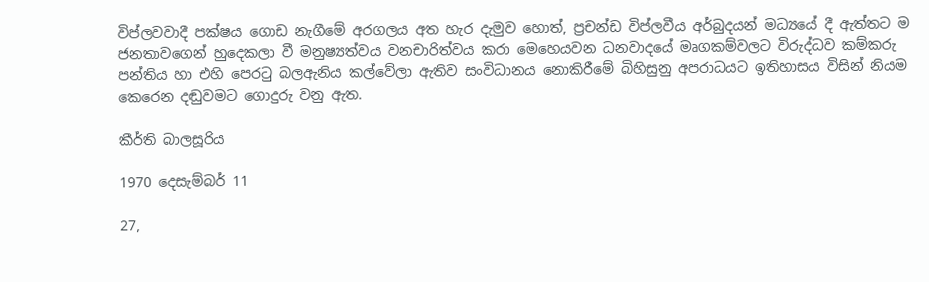විප්ලවවාදී පක්ෂය ගොඩ නැගීමේ අරගලය අත හැර දැමුව හොත්, ප්‍රචන්ඩ විප්ලවීය අර්බුදයන් මධ්‍යයේ දී ඇත්තට ම ජනතාවගෙන් හුදෙකලා වී මනුෂ්‍යත්වය වනචාරිත්වය කරා මෙහෙයවන ධනවාදයේ මෘගකම්වලට විරුද්ධව කම්කරු පන්තිය හා එහි පෙරටු බලඇනිය කල්වේලා ඇතිව සංවිධානය නොකිරීමේ බිහිසුනු අපරාධයට ඉතිහාසය විසින් නියම කෙරෙන දඬුවමට ගොදුරු වනු ඇත.

කීර්ති බාලසූරිය

1970 දෙසැම්බර් 11

27,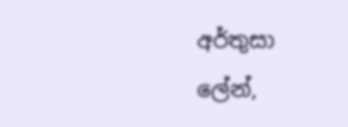අර්තුසා ලේන්,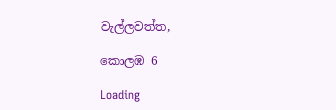වැල්ලවත්ත,

කොලඹ 6

Loading